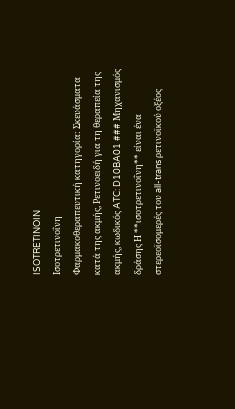ISOTRETINOIN
Ισοτρετινοΐνη
Φαρμακοθεραπευτική κατηγορία: Σκευάσματα κατά της ακμής, Ρετινοειδή για τη θεραπεία της ακμής, κωδικός ATC: D10BA01 ### Μηχανισμός δράσης Η **ισοτρετινοΐνη** είναι ένα στερεοϊσομερές του all-trans ρετινοϊκού οξέος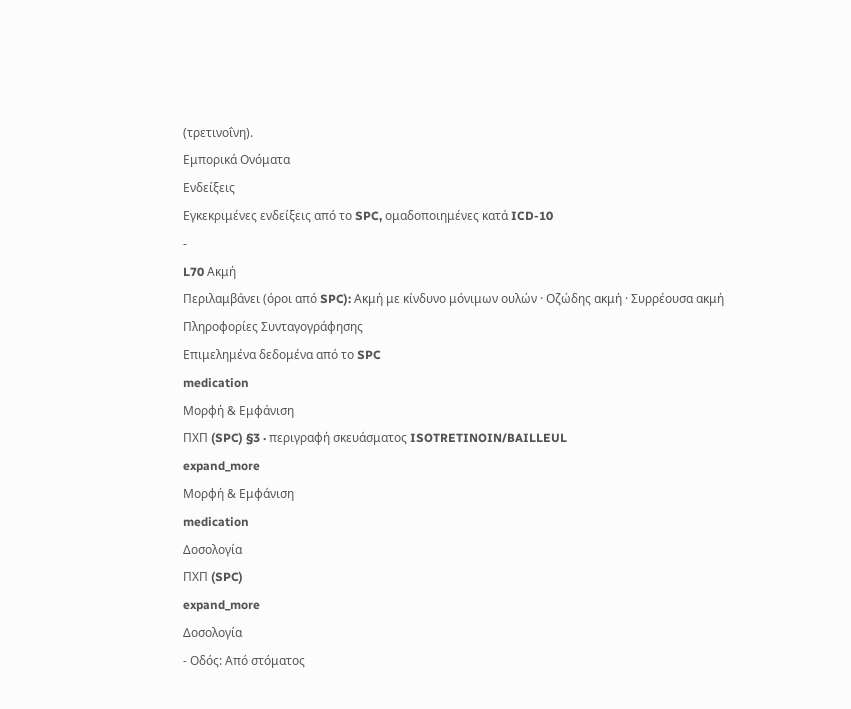(τρετινοΐνη).
Εμπορικά Ονόματα
Ενδείξεις
Εγκεκριμένες ενδείξεις από το SPC, ομαδοποιημένες κατά ICD-10
-
L70 Ακμή
Περιλαμβάνει (όροι από SPC): Ακμή με κίνδυνο μόνιμων ουλών · Οζώδης ακμή · Συρρέουσα ακμή
Πληροφορίες Συνταγογράφησης
Επιμελημένα δεδομένα από το SPC
medication
Μορφή & Εμφάνιση
ΠΧΠ (SPC) §3 · περιγραφή σκευάσματος ISOTRETINOIN/BAILLEUL
expand_more
Μορφή & Εμφάνιση
medication
Δοσολογία
ΠΧΠ (SPC)
expand_more
Δοσολογία
- Οδός: Από στόματος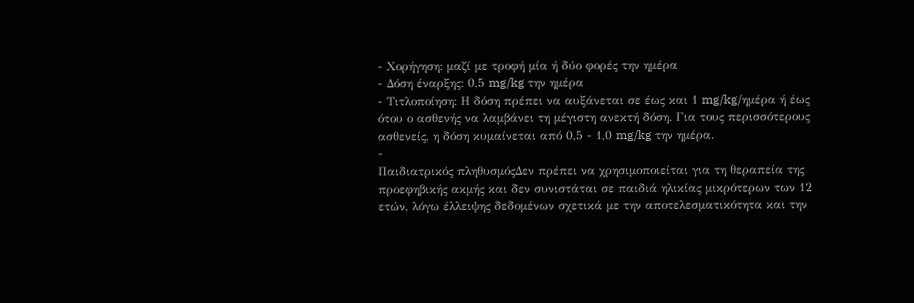- Χορήγηση: μαζί με τροφή μία ή δύο φορές την ημέρα
- Δόση έναρξης: 0,5 mg/kg την ημέρα
- Τιτλοποίηση: Η δόση πρέπει να αυξάνεται σε έως και 1 mg/kg/ημέρα ή έως ότου ο ασθενής να λαμβάνει τη μέγιστη ανεκτή δόση. Για τους περισσότερους ασθενείς, η δόση κυμαίνεται από 0,5 - 1,0 mg/kg την ημέρα.
-
Παιδιατρικός πληθυσμόςΔεν πρέπει να χρησιμοποιείται για τη θεραπεία της προεφηβικής ακμής και δεν συνιστάται σε παιδιά ηλικίας μικρότερων των 12 ετών, λόγω έλλειψης δεδομένων σχετικά με την αποτελεσματικότητα και την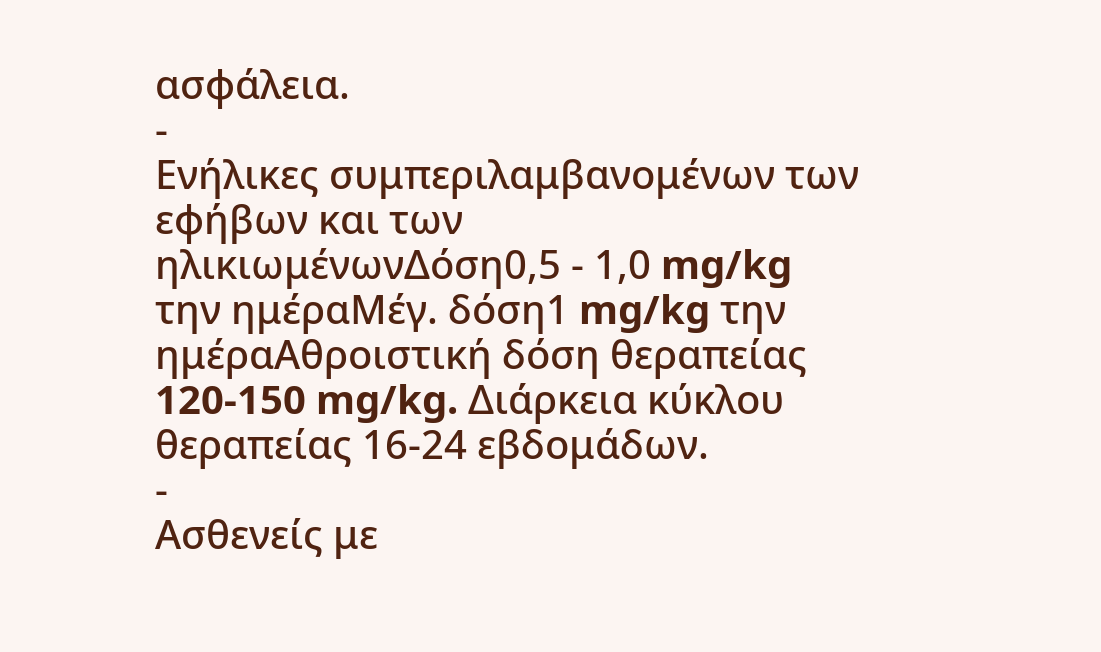ασφάλεια.
-
Ενήλικες συμπεριλαμβανομένων των εφήβων και των ηλικιωμένωνΔόση0,5 - 1,0 mg/kg την ημέραΜέγ. δόση1 mg/kg την ημέραΑθροιστική δόση θεραπείας 120-150 mg/kg. Διάρκεια κύκλου θεραπείας 16-24 εβδομάδων.
-
Ασθενείς με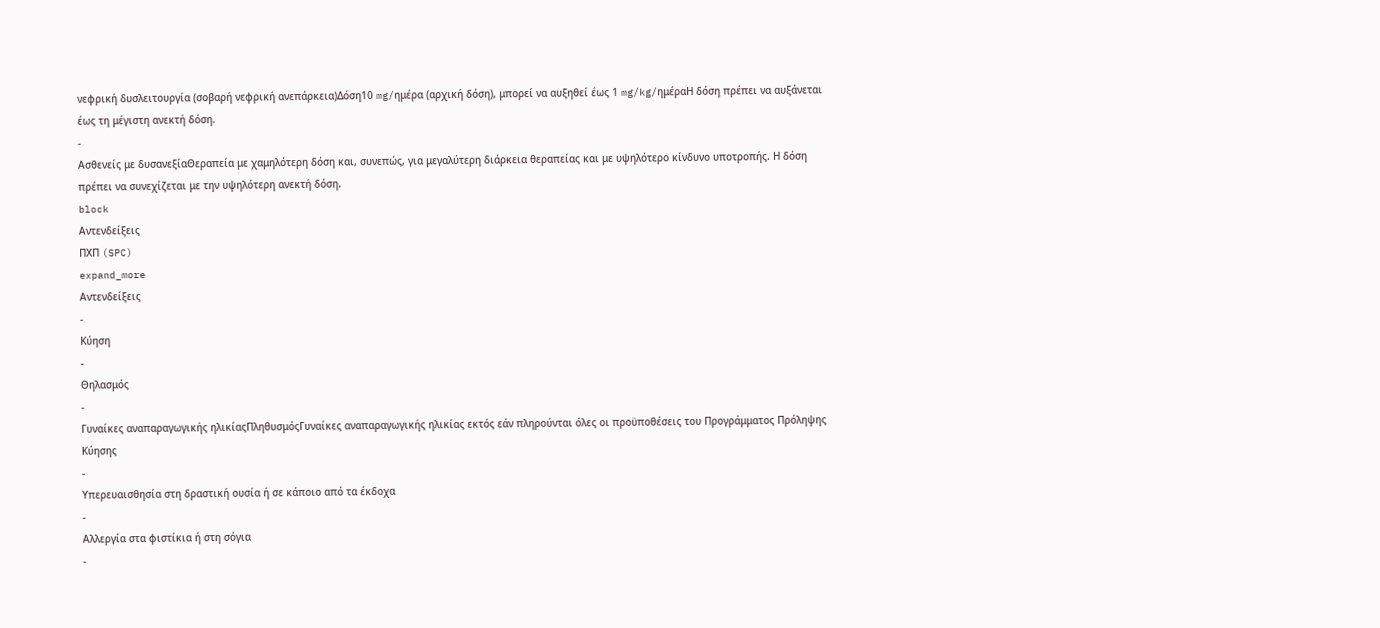νεφρική δυσλειτουργία (σοβαρή νεφρική ανεπάρκεια)Δόση10 mg/ημέρα (αρχική δόση), μπορεί να αυξηθεί έως 1 mg/kg/ημέραΗ δόση πρέπει να αυξάνεται έως τη μέγιστη ανεκτή δόση.
-
Ασθενείς με δυσανεξίαΘεραπεία με χαμηλότερη δόση και, συνεπώς, για μεγαλύτερη διάρκεια θεραπείας και με υψηλότερο κίνδυνο υποτροπής. Η δόση πρέπει να συνεχίζεται με την υψηλότερη ανεκτή δόση.
block
Αντενδείξεις
ΠΧΠ (SPC)
expand_more
Αντενδείξεις
-
Κύηση
-
Θηλασμός
-
Γυναίκες αναπαραγωγικής ηλικίαςΠληθυσμόςΓυναίκες αναπαραγωγικής ηλικίας εκτός εάν πληρούνται όλες οι προϋποθέσεις του Προγράμματος Πρόληψης Κύησης
-
Υπερευαισθησία στη δραστική ουσία ή σε κάποιο από τα έκδοχα
-
Αλλεργία στα φιστίκια ή στη σόγια
-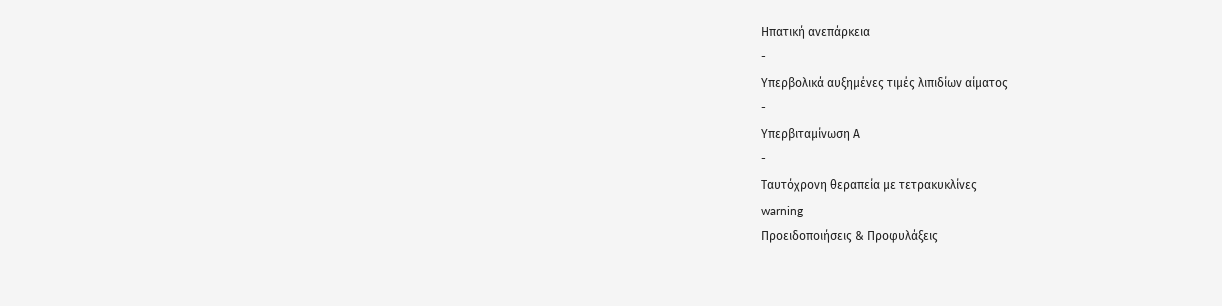Ηπατική ανεπάρκεια
-
Υπερβολικά αυξημένες τιμές λιπιδίων αίματος
-
Υπερβιταμίνωση Α
-
Ταυτόχρονη θεραπεία με τετρακυκλίνες
warning
Προειδοποιήσεις & Προφυλάξεις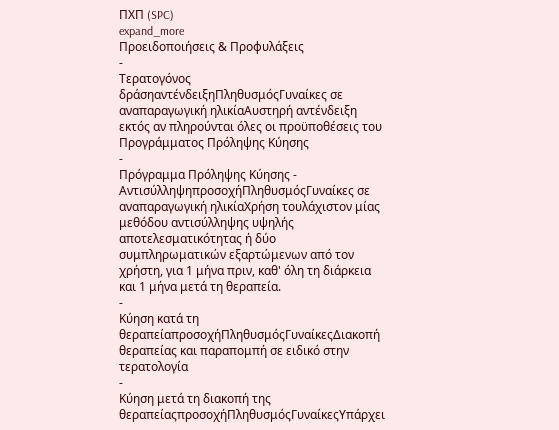ΠΧΠ (SPC)
expand_more
Προειδοποιήσεις & Προφυλάξεις
-
Τερατογόνος δράσηαντένδειξηΠληθυσμόςΓυναίκες σε αναπαραγωγική ηλικίαΑυστηρή αντένδειξη εκτός αν πληρούνται όλες οι προϋποθέσεις του Προγράμματος Πρόληψης Κύησης
-
Πρόγραμμα Πρόληψης Κύησης - ΑντισύλληψηπροσοχήΠληθυσμόςΓυναίκες σε αναπαραγωγική ηλικίαΧρήση τουλάχιστον μίας μεθόδου αντισύλληψης υψηλής αποτελεσματικότητας ή δύο συμπληρωματικών εξαρτώμενων από τον χρήστη, για 1 μήνα πριν, καθ' όλη τη διάρκεια και 1 μήνα μετά τη θεραπεία.
-
Κύηση κατά τη θεραπείαπροσοχήΠληθυσμόςΓυναίκεςΔιακοπή θεραπείας και παραπομπή σε ειδικό στην τερατολογία
-
Κύηση μετά τη διακοπή της θεραπείαςπροσοχήΠληθυσμόςΓυναίκεςΥπάρχει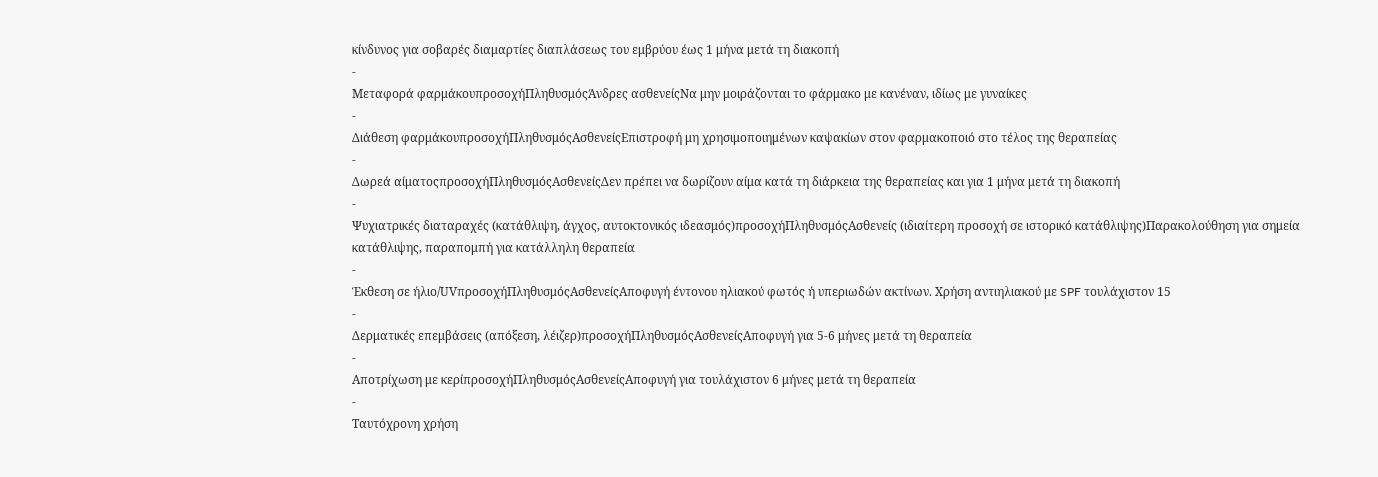κίνδυνος για σοβαρές διαμαρτίες διαπλάσεως του εμβρύου έως 1 μήνα μετά τη διακοπή
-
Μεταφορά φαρμάκουπροσοχήΠληθυσμόςΆνδρες ασθενείςΝα μην μοιράζονται το φάρμακο με κανέναν, ιδίως με γυναίκες
-
Διάθεση φαρμάκουπροσοχήΠληθυσμόςΑσθενείςΕπιστροφή μη χρησιμοποιημένων καψακίων στον φαρμακοποιό στο τέλος της θεραπείας
-
Δωρεά αίματοςπροσοχήΠληθυσμόςΑσθενείςΔεν πρέπει να δωρίζουν αίμα κατά τη διάρκεια της θεραπείας και για 1 μήνα μετά τη διακοπή
-
Ψυχιατρικές διαταραχές (κατάθλιψη, άγχος, αυτοκτονικός ιδεασμός)προσοχήΠληθυσμόςΑσθενείς (ιδιαίτερη προσοχή σε ιστορικό κατάθλιψης)Παρακολούθηση για σημεία κατάθλιψης, παραπομπή για κατάλληλη θεραπεία
-
Έκθεση σε ήλιο/UVπροσοχήΠληθυσμόςΑσθενείςΑποφυγή έντονου ηλιακού φωτός ή υπεριωδών ακτίνων. Χρήση αντιηλιακού με SPF τουλάχιστον 15
-
Δερματικές επεμβάσεις (απόξεση, λέιζερ)προσοχήΠληθυσμόςΑσθενείςΑποφυγή για 5-6 μήνες μετά τη θεραπεία
-
Αποτρίχωση με κερίπροσοχήΠληθυσμόςΑσθενείςΑποφυγή για τουλάχιστον 6 μήνες μετά τη θεραπεία
-
Ταυτόχρονη χρήση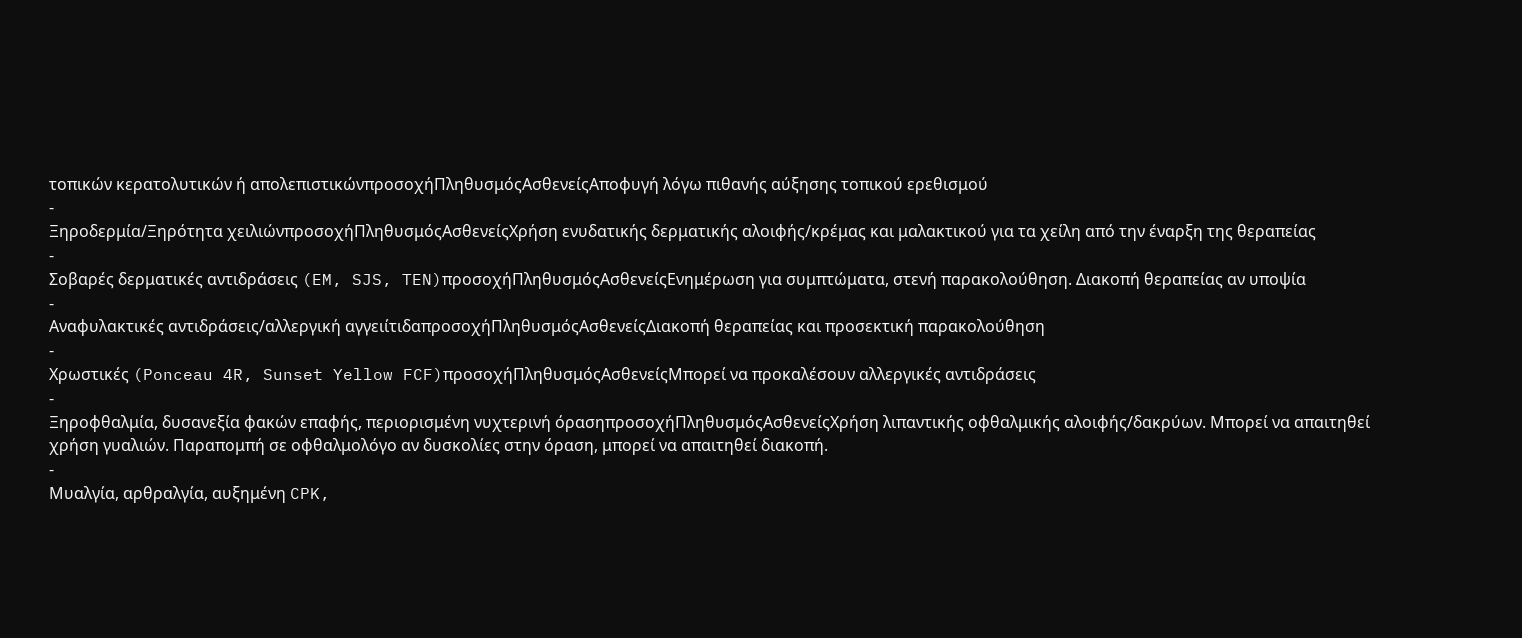τοπικών κερατολυτικών ή απολεπιστικώνπροσοχήΠληθυσμόςΑσθενείςΑποφυγή λόγω πιθανής αύξησης τοπικού ερεθισμού
-
Ξηροδερμία/Ξηρότητα χειλιώνπροσοχήΠληθυσμόςΑσθενείςΧρήση ενυδατικής δερματικής αλοιφής/κρέμας και μαλακτικού για τα χείλη από την έναρξη της θεραπείας
-
Σοβαρές δερματικές αντιδράσεις (EM, SJS, TEN)προσοχήΠληθυσμόςΑσθενείςΕνημέρωση για συμπτώματα, στενή παρακολούθηση. Διακοπή θεραπείας αν υποψία
-
Αναφυλακτικές αντιδράσεις/αλλεργική αγγειίτιδαπροσοχήΠληθυσμόςΑσθενείςΔιακοπή θεραπείας και προσεκτική παρακολούθηση
-
Χρωστικές (Ponceau 4R, Sunset Yellow FCF)προσοχήΠληθυσμόςΑσθενείςΜπορεί να προκαλέσουν αλλεργικές αντιδράσεις
-
Ξηροφθαλμία, δυσανεξία φακών επαφής, περιορισμένη νυχτερινή όρασηπροσοχήΠληθυσμόςΑσθενείςΧρήση λιπαντικής οφθαλμικής αλοιφής/δακρύων. Μπορεί να απαιτηθεί χρήση γυαλιών. Παραπομπή σε οφθαλμολόγο αν δυσκολίες στην όραση, μπορεί να απαιτηθεί διακοπή.
-
Μυαλγία, αρθραλγία, αυξημένη CPK,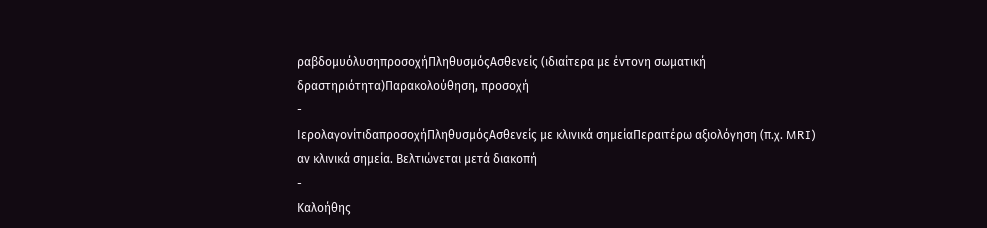ραβδομυόλυσηπροσοχήΠληθυσμόςΑσθενείς (ιδιαίτερα με έντονη σωματική δραστηριότητα)Παρακολούθηση, προσοχή
-
ΙερολαγονίτιδαπροσοχήΠληθυσμόςΑσθενείς με κλινικά σημείαΠεραιτέρω αξιολόγηση (π.χ. MRI) αν κλινικά σημεία. Βελτιώνεται μετά διακοπή
-
Καλοήθης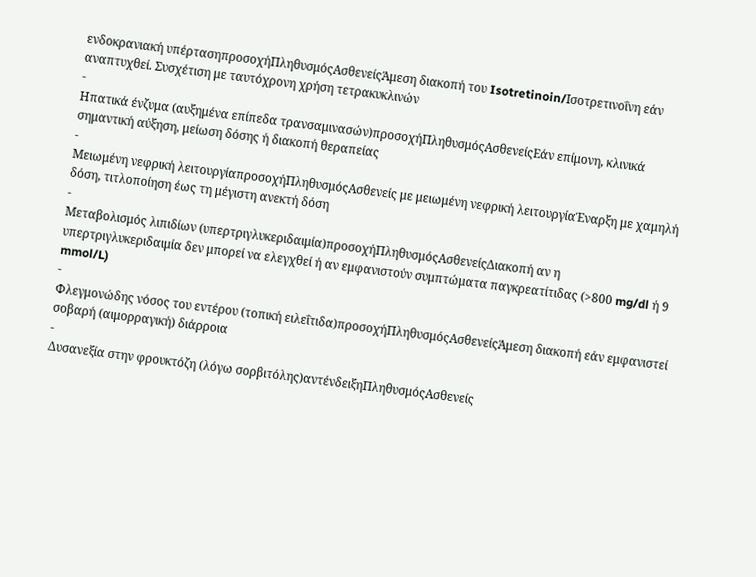ενδοκρανιακή υπέρτασηπροσοχήΠληθυσμόςΑσθενείςΆμεση διακοπή του Isotretinoin/Ισοτρετινοΐνη εάν αναπτυχθεί. Συσχέτιση με ταυτόχρονη χρήση τετρακυκλινών
-
Ηπατικά ένζυμα (αυξημένα επίπεδα τρανσαμινασών)προσοχήΠληθυσμόςΑσθενείςΕάν επίμονη, κλινικά σημαντική αύξηση, μείωση δόσης ή διακοπή θεραπείας
-
Μειωμένη νεφρική λειτουργίαπροσοχήΠληθυσμόςΑσθενείς με μειωμένη νεφρική λειτουργίαΈναρξη με χαμηλή δόση, τιτλοποίηση έως τη μέγιστη ανεκτή δόση
-
Μεταβολισμός λιπιδίων (υπερτριγλυκεριδαιμία)προσοχήΠληθυσμόςΑσθενείςΔιακοπή αν η υπερτριγλυκεριδαιμία δεν μπορεί να ελεγχθεί ή αν εμφανιστούν συμπτώματα παγκρεατίτιδας (>800 mg/dl ή 9 mmol/L)
-
Φλεγμονώδης νόσος του εντέρου (τοπική ειλεΐτιδα)προσοχήΠληθυσμόςΑσθενείςΆμεση διακοπή εάν εμφανιστεί σοβαρή (αιμορραγική) διάρροια
-
Δυσανεξία στην φρουκτόζη (λόγω σορβιτόλης)αντένδειξηΠληθυσμόςΑσθενείς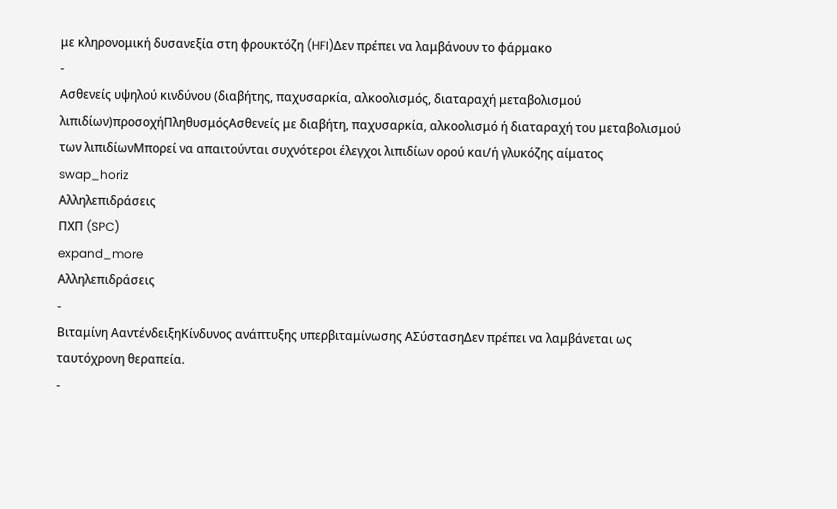με κληρονομική δυσανεξία στη φρουκτόζη (HFI)Δεν πρέπει να λαμβάνουν το φάρμακο
-
Ασθενείς υψηλού κινδύνου (διαβήτης, παχυσαρκία, αλκοολισμός, διαταραχή μεταβολισμού λιπιδίων)προσοχήΠληθυσμόςΑσθενείς με διαβήτη, παχυσαρκία, αλκοολισμό ή διαταραχή του μεταβολισμού των λιπιδίωνΜπορεί να απαιτούνται συχνότεροι έλεγχοι λιπιδίων ορού και/ή γλυκόζης αίματος
swap_horiz
Αλληλεπιδράσεις
ΠΧΠ (SPC)
expand_more
Αλληλεπιδράσεις
-
Βιταμίνη ΑαντένδειξηΚίνδυνος ανάπτυξης υπερβιταμίνωσης ΑΣύστασηΔεν πρέπει να λαμβάνεται ως ταυτόχρονη θεραπεία.
-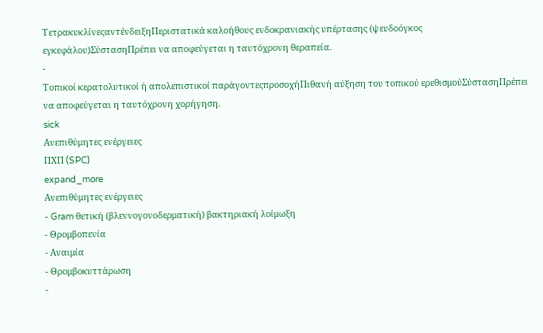ΤετρακυκλίνεςαντένδειξηΠεριστατικά καλοήθους ενδοκρανιακής υπέρτασης (ψευδοόγκος εγκεφάλου)ΣύστασηΠρέπει να αποφεύγεται η ταυτόχρονη θεραπεία.
-
Τοπικοί κερατολυτικοί ή απολεπιστικοί παράγοντεςπροσοχήΠιθανή αύξηση του τοπικού ερεθισμούΣύστασηΠρέπει να αποφεύγεται η ταυτόχρονη χορήγηση.
sick
Ανεπιθύμητες ενέργειες
ΠΧΠ (SPC)
expand_more
Ανεπιθύμητες ενέργειες
- Gram θετική (βλεννογονοδερματική) βακτηριακή λοίμωξη
- Θρομβοπενία
- Αναιμία
- Θρομβοκυττάρωση
-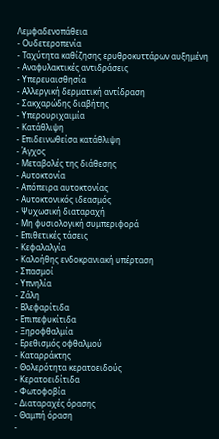Λεμφαδενοπάθεια
- Ουδετεροπενία
- Ταχύτητα καθίζησης ερυθροκυττάρων αυξημένη
- Αναφυλακτικές αντιδράσεις
- Υπερευαισθησία
- Αλλεργική δερματική αντίδραση
- Σακχαρώδης διαβήτης
- Υπερουριχαιμία
- Κατάθλιψη
- Επιδεινωθείσα κατάθλιψη
- Άγχος
- Μεταβολές της διάθεσης
- Αυτοκτονία
- Απόπειρα αυτοκτονίας
- Αυτοκτονικός ιδεασμός
- Ψυχωσική διαταραχή
- Μη φυσιολογική συμπεριφορά
- Επιθετικές τάσεις
- Κεφαλαλγία
- Καλοήθης ενδοκρανιακή υπέρταση
- Σπασμοί
- Υπνηλία
- Ζάλη
- Βλεφαρίτιδα
- Επιπεφυκίτιδα
- Ξηροφθαλμία
- Ερεθισμός οφθαλμού
- Καταρράκτης
- Θολερότητα κερατοειδούς
- Κερατοειδίτιδα
- Φωτοφοβία
- Διαταραχές όρασης
- Θαμπή όραση
-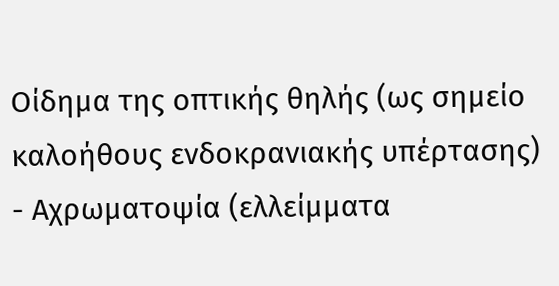Οίδημα της οπτικής θηλής (ως σημείο καλοήθους ενδοκρανιακής υπέρτασης)
- Αχρωματοψία (ελλείμματα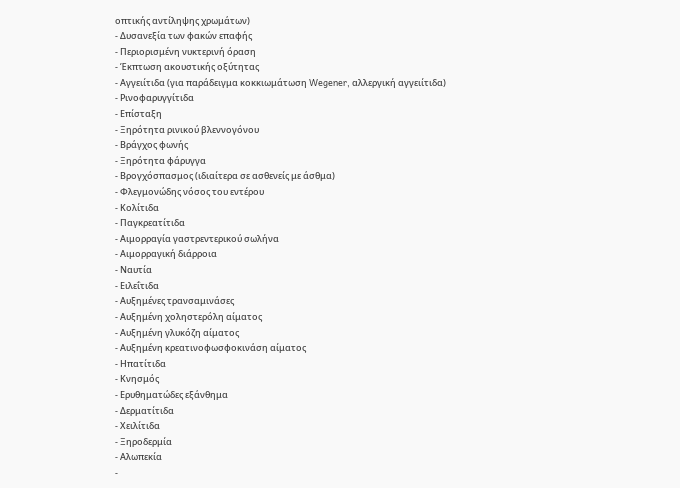οπτικής αντίληψης χρωμάτων)
- Δυσανεξία των φακών επαφής
- Περιορισμένη νυκτερινή όραση
- Έκπτωση ακουστικής οξύτητας
- Αγγειίτιδα (για παράδειγμα κοκκιωμάτωση Wegener, αλλεργική αγγειίτιδα)
- Ρινοφαρυγγίτιδα
- Επίσταξη
- Ξηρότητα ρινικού βλεννογόνου
- Βράγχος φωνής
- Ξηρότητα φάρυγγα
- Βρογχόσπασμος (ιδιαίτερα σε ασθενείς με άσθμα)
- Φλεγμονώδης νόσος του εντέρου
- Κολίτιδα
- Παγκρεατίτιδα
- Αιμορραγία γαστρεντερικού σωλήνα
- Αιμορραγική διάρροια
- Ναυτία
- Ειλεΐτιδα
- Αυξημένες τρανσαμινάσες
- Αυξημένη χοληστερόλη αίματος
- Αυξημένη γλυκόζη αίματος
- Αυξημένη κρεατινοφωσφοκινάση αίματος
- Ηπατίτιδα
- Κνησμός
- Ερυθηματώδες εξάνθημα
- Δερματίτιδα
- Χειλίτιδα
- Ξηροδερμία
- Αλωπεκία
-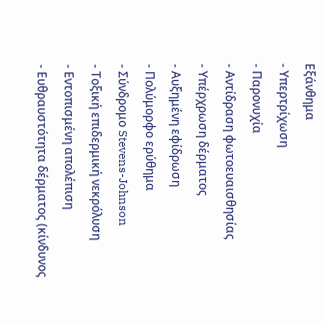Εξάνθημα
- Υπερτρίχωση
- Παρονυχία
- Αντίδραση φωτοευαισθησίας
- Υπέρχρωση δέρματος
- Αυξημένη εφίδρωση
- Πολύμορφο ερύθημα
- Σύνδρομο Stevens-Johnson
- Τοξική επιδερμική νεκρόλυση
- Εντοπισμένη απολέπιση
- Ευθραυστότητα δέρματος (κίνδυνος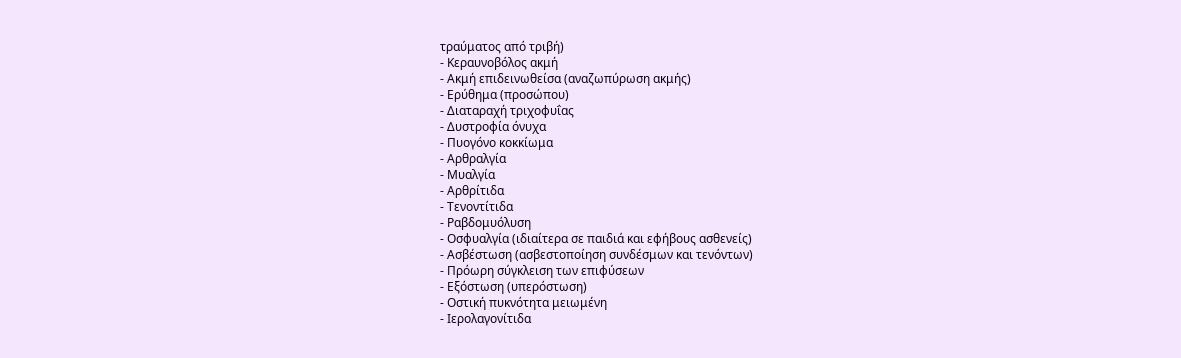τραύματος από τριβή)
- Κεραυνοβόλος ακμή
- Ακμή επιδεινωθείσα (αναζωπύρωση ακμής)
- Ερύθημα (προσώπου)
- Διαταραχή τριχοφυΐας
- Δυστροφία όνυχα
- Πυογόνο κοκκίωμα
- Αρθραλγία
- Μυαλγία
- Αρθρίτιδα
- Τενοντίτιδα
- Ραβδομυόλυση
- Οσφυαλγία (ιδιαίτερα σε παιδιά και εφήβους ασθενείς)
- Ασβέστωση (ασβεστοποίηση συνδέσμων και τενόντων)
- Πρόωρη σύγκλειση των επιφύσεων
- Εξόστωση (υπερόστωση)
- Οστική πυκνότητα μειωμένη
- Ιερολαγονίτιδα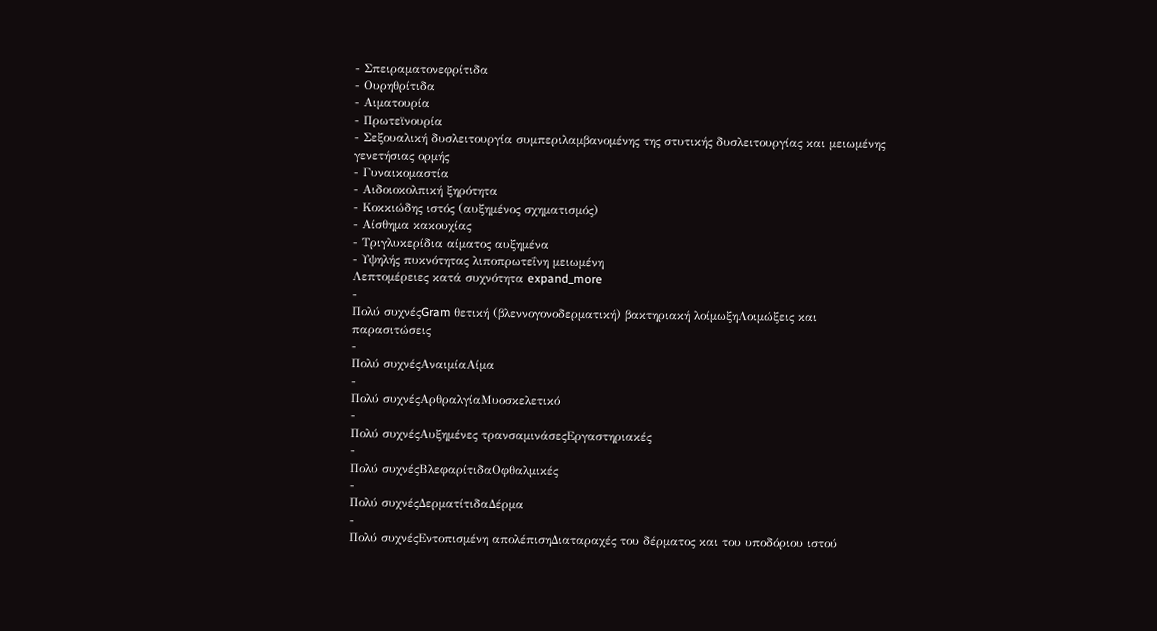- Σπειραματονεφρίτιδα
- Ουρηθρίτιδα
- Αιματουρία
- Πρωτεϊνουρία
- Σεξουαλική δυσλειτουργία συμπεριλαμβανομένης της στυτικής δυσλειτουργίας και μειωμένης γενετήσιας ορμής
- Γυναικομαστία
- Αιδοιοκολπική ξηρότητα
- Κοκκιώδης ιστός (αυξημένος σχηματισμός)
- Αίσθημα κακουχίας
- Τριγλυκερίδια αίματος αυξημένα
- Υψηλής πυκνότητας λιποπρωτεΐνη μειωμένη
Λεπτομέρειες κατά συχνότητα expand_more
-
Πολύ συχνέςGram θετική (βλεννογονοδερματική) βακτηριακή λοίμωξηΛοιμώξεις και παρασιτώσεις
-
Πολύ συχνέςΑναιμίαΑίμα
-
Πολύ συχνέςΑρθραλγίαΜυοσκελετικό
-
Πολύ συχνέςΑυξημένες τρανσαμινάσεςΕργαστηριακές
-
Πολύ συχνέςΒλεφαρίτιδαΟφθαλμικές
-
Πολύ συχνέςΔερματίτιδαΔέρμα
-
Πολύ συχνέςΕντοπισμένη απολέπισηΔιαταραχές του δέρματος και του υποδόριου ιστού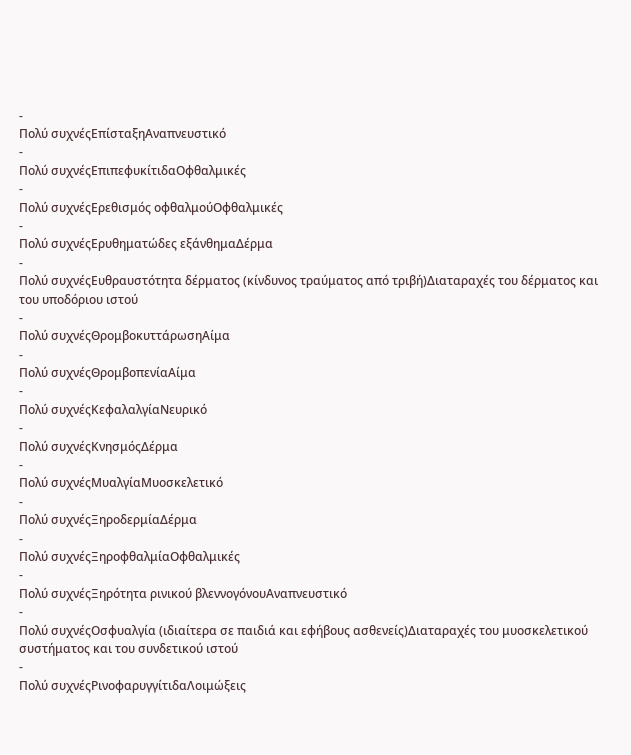-
Πολύ συχνέςΕπίσταξηΑναπνευστικό
-
Πολύ συχνέςΕπιπεφυκίτιδαΟφθαλμικές
-
Πολύ συχνέςΕρεθισμός οφθαλμούΟφθαλμικές
-
Πολύ συχνέςΕρυθηματώδες εξάνθημαΔέρμα
-
Πολύ συχνέςΕυθραυστότητα δέρματος (κίνδυνος τραύματος από τριβή)Διαταραχές του δέρματος και του υποδόριου ιστού
-
Πολύ συχνέςΘρομβοκυττάρωσηΑίμα
-
Πολύ συχνέςΘρομβοπενίαΑίμα
-
Πολύ συχνέςΚεφαλαλγίαΝευρικό
-
Πολύ συχνέςΚνησμόςΔέρμα
-
Πολύ συχνέςΜυαλγίαΜυοσκελετικό
-
Πολύ συχνέςΞηροδερμίαΔέρμα
-
Πολύ συχνέςΞηροφθαλμίαΟφθαλμικές
-
Πολύ συχνέςΞηρότητα ρινικού βλεννογόνουΑναπνευστικό
-
Πολύ συχνέςΟσφυαλγία (ιδιαίτερα σε παιδιά και εφήβους ασθενείς)Διαταραχές του μυοσκελετικού συστήματος και του συνδετικού ιστού
-
Πολύ συχνέςΡινοφαρυγγίτιδαΛοιμώξεις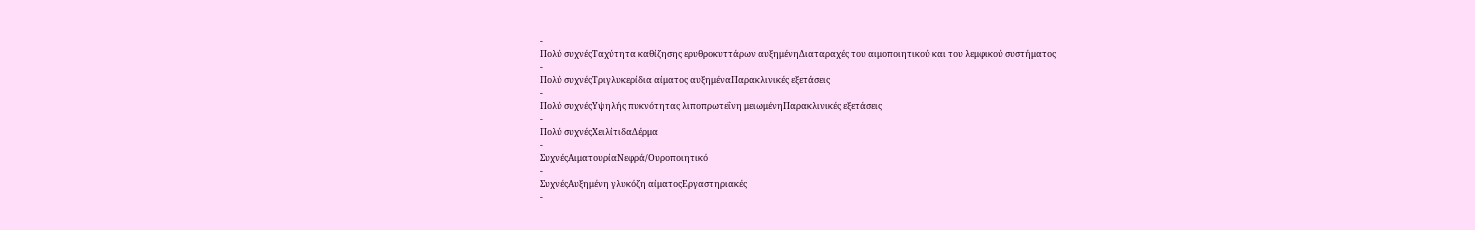-
Πολύ συχνέςΤαχύτητα καθίζησης ερυθροκυττάρων αυξημένηΔιαταραχές του αιμοποιητικού και του λεμφικού συστήματος
-
Πολύ συχνέςΤριγλυκερίδια αίματος αυξημέναΠαρακλινικές εξετάσεις
-
Πολύ συχνέςΥψηλής πυκνότητας λιποπρωτεΐνη μειωμένηΠαρακλινικές εξετάσεις
-
Πολύ συχνέςΧειλίτιδαΔέρμα
-
ΣυχνέςΑιματουρίαΝεφρά/Ουροποιητικό
-
ΣυχνέςΑυξημένη γλυκόζη αίματοςΕργαστηριακές
-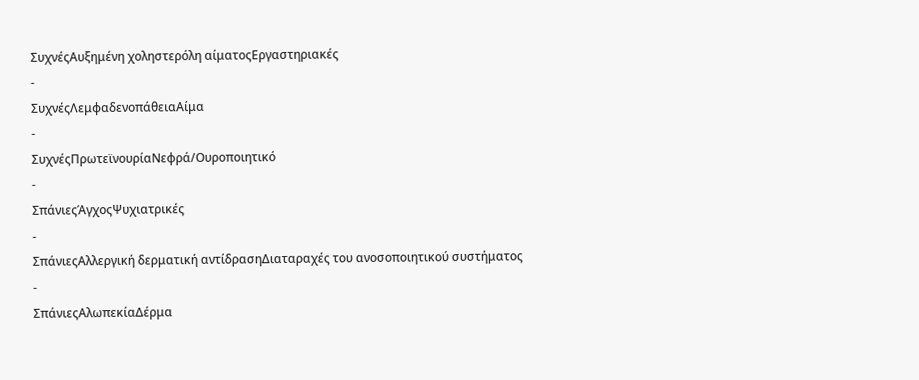ΣυχνέςΑυξημένη χοληστερόλη αίματοςΕργαστηριακές
-
ΣυχνέςΛεμφαδενοπάθειαΑίμα
-
ΣυχνέςΠρωτεϊνουρίαΝεφρά/Ουροποιητικό
-
ΣπάνιεςΆγχοςΨυχιατρικές
-
ΣπάνιεςΑλλεργική δερματική αντίδρασηΔιαταραχές του ανοσοποιητικού συστήματος
-
ΣπάνιεςΑλωπεκίαΔέρμα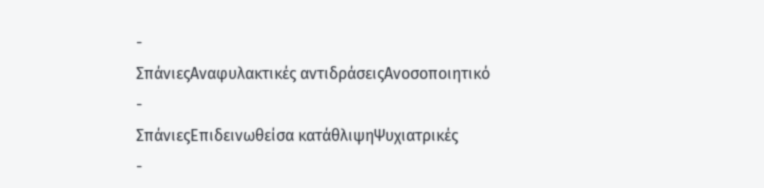-
ΣπάνιεςΑναφυλακτικές αντιδράσειςΑνοσοποιητικό
-
ΣπάνιεςΕπιδεινωθείσα κατάθλιψηΨυχιατρικές
-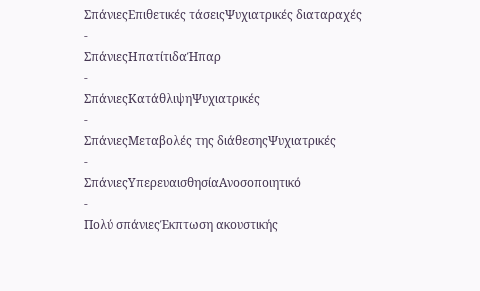ΣπάνιεςΕπιθετικές τάσειςΨυχιατρικές διαταραχές
-
ΣπάνιεςΗπατίτιδαΉπαρ
-
ΣπάνιεςΚατάθλιψηΨυχιατρικές
-
ΣπάνιεςΜεταβολές της διάθεσηςΨυχιατρικές
-
ΣπάνιεςΥπερευαισθησίαΑνοσοποιητικό
-
Πολύ σπάνιεςΈκπτωση ακουστικής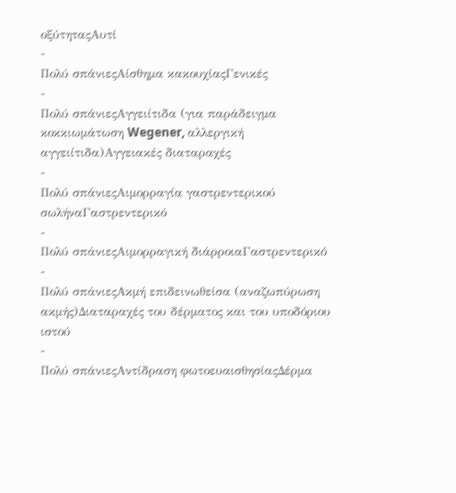οξύτηταςΑυτί
-
Πολύ σπάνιεςΑίσθημα κακουχίαςΓενικές
-
Πολύ σπάνιεςΑγγειίτιδα (για παράδειγμα κοκκιωμάτωση Wegener, αλλεργική αγγειίτιδα)Αγγειακές διαταραχές
-
Πολύ σπάνιεςΑιμορραγία γαστρεντερικού σωλήναΓαστρεντερικό
-
Πολύ σπάνιεςΑιμορραγική διάρροιαΓαστρεντερικό
-
Πολύ σπάνιεςΑκμή επιδεινωθείσα (αναζωπύρωση ακμής)Διαταραχές του δέρματος και του υποδόριου ιστού
-
Πολύ σπάνιεςΑντίδραση φωτοευαισθησίαςΔέρμα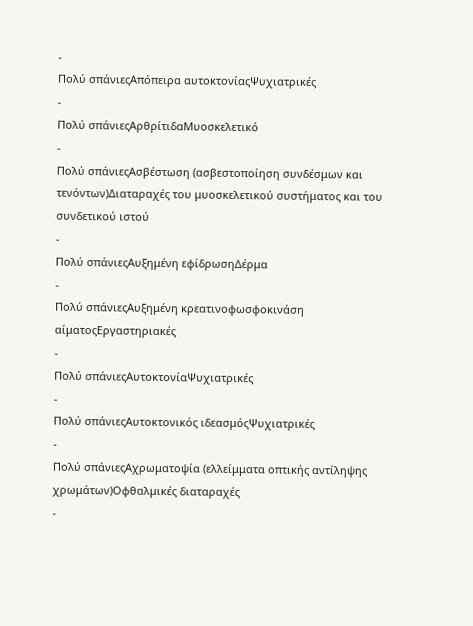-
Πολύ σπάνιεςΑπόπειρα αυτοκτονίαςΨυχιατρικές
-
Πολύ σπάνιεςΑρθρίτιδαΜυοσκελετικό
-
Πολύ σπάνιεςΑσβέστωση (ασβεστοποίηση συνδέσμων και τενόντων)Διαταραχές του μυοσκελετικού συστήματος και του συνδετικού ιστού
-
Πολύ σπάνιεςΑυξημένη εφίδρωσηΔέρμα
-
Πολύ σπάνιεςΑυξημένη κρεατινοφωσφοκινάση αίματοςΕργαστηριακές
-
Πολύ σπάνιεςΑυτοκτονίαΨυχιατρικές
-
Πολύ σπάνιεςΑυτοκτονικός ιδεασμόςΨυχιατρικές
-
Πολύ σπάνιεςΑχρωματοψία (ελλείμματα οπτικής αντίληψης χρωμάτων)Οφθαλμικές διαταραχές
-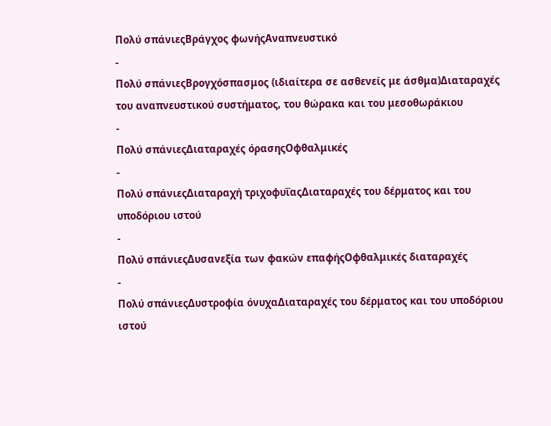Πολύ σπάνιεςΒράγχος φωνήςΑναπνευστικό
-
Πολύ σπάνιεςΒρογχόσπασμος (ιδιαίτερα σε ασθενείς με άσθμα)Διαταραχές του αναπνευστικού συστήματος, του θώρακα και του μεσοθωράκιου
-
Πολύ σπάνιεςΔιαταραχές όρασηςΟφθαλμικές
-
Πολύ σπάνιεςΔιαταραχή τριχοφυΐαςΔιαταραχές του δέρματος και του υποδόριου ιστού
-
Πολύ σπάνιεςΔυσανεξία των φακών επαφήςΟφθαλμικές διαταραχές
-
Πολύ σπάνιεςΔυστροφία όνυχαΔιαταραχές του δέρματος και του υποδόριου ιστού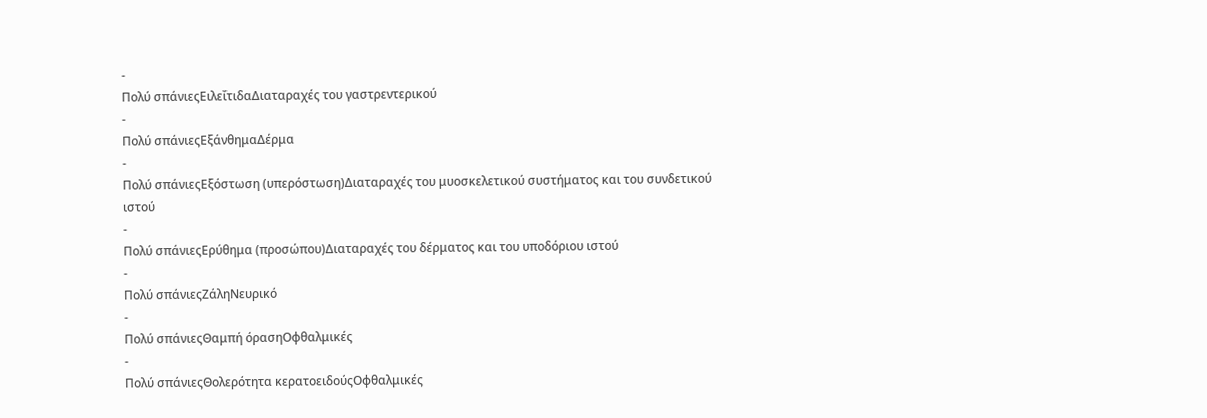-
Πολύ σπάνιεςΕιλεΐτιδαΔιαταραχές του γαστρεντερικού
-
Πολύ σπάνιεςΕξάνθημαΔέρμα
-
Πολύ σπάνιεςΕξόστωση (υπερόστωση)Διαταραχές του μυοσκελετικού συστήματος και του συνδετικού ιστού
-
Πολύ σπάνιεςΕρύθημα (προσώπου)Διαταραχές του δέρματος και του υποδόριου ιστού
-
Πολύ σπάνιεςΖάληΝευρικό
-
Πολύ σπάνιεςΘαμπή όρασηΟφθαλμικές
-
Πολύ σπάνιεςΘολερότητα κερατοειδούςΟφθαλμικές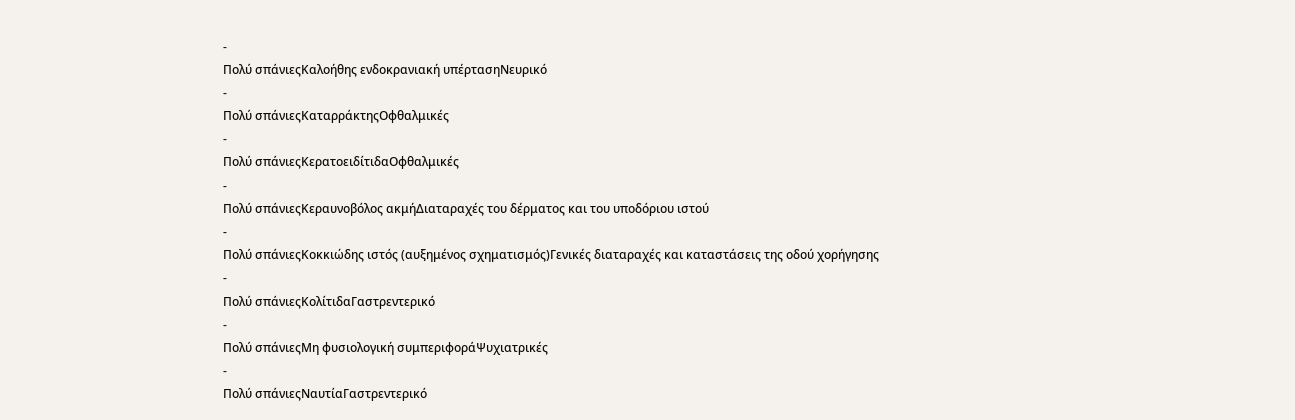-
Πολύ σπάνιεςΚαλοήθης ενδοκρανιακή υπέρτασηΝευρικό
-
Πολύ σπάνιεςΚαταρράκτηςΟφθαλμικές
-
Πολύ σπάνιεςΚερατοειδίτιδαΟφθαλμικές
-
Πολύ σπάνιεςΚεραυνοβόλος ακμήΔιαταραχές του δέρματος και του υποδόριου ιστού
-
Πολύ σπάνιεςΚοκκιώδης ιστός (αυξημένος σχηματισμός)Γενικές διαταραχές και καταστάσεις της οδού χορήγησης
-
Πολύ σπάνιεςΚολίτιδαΓαστρεντερικό
-
Πολύ σπάνιεςΜη φυσιολογική συμπεριφοράΨυχιατρικές
-
Πολύ σπάνιεςΝαυτίαΓαστρεντερικό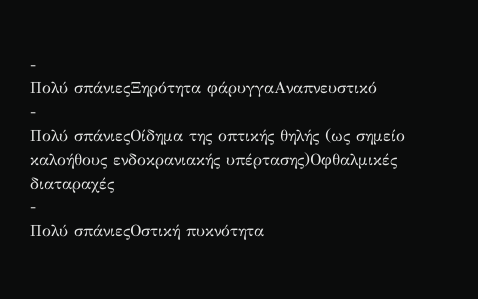-
Πολύ σπάνιεςΞηρότητα φάρυγγαΑναπνευστικό
-
Πολύ σπάνιεςΟίδημα της οπτικής θηλής (ως σημείο καλοήθους ενδοκρανιακής υπέρτασης)Οφθαλμικές διαταραχές
-
Πολύ σπάνιεςΟστική πυκνότητα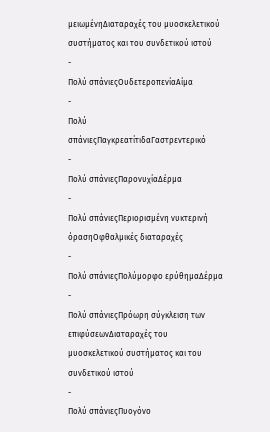μειωμένηΔιαταραχές του μυοσκελετικού συστήματος και του συνδετικού ιστού
-
Πολύ σπάνιεςΟυδετεροπενίαΑίμα
-
Πολύ σπάνιεςΠαγκρεατίτιδαΓαστρεντερικό
-
Πολύ σπάνιεςΠαρονυχίαΔέρμα
-
Πολύ σπάνιεςΠεριορισμένη νυκτερινή όρασηΟφθαλμικές διαταραχές
-
Πολύ σπάνιεςΠολύμορφο ερύθημαΔέρμα
-
Πολύ σπάνιεςΠρόωρη σύγκλειση των επιφύσεωνΔιαταραχές του μυοσκελετικού συστήματος και του συνδετικού ιστού
-
Πολύ σπάνιεςΠυογόνο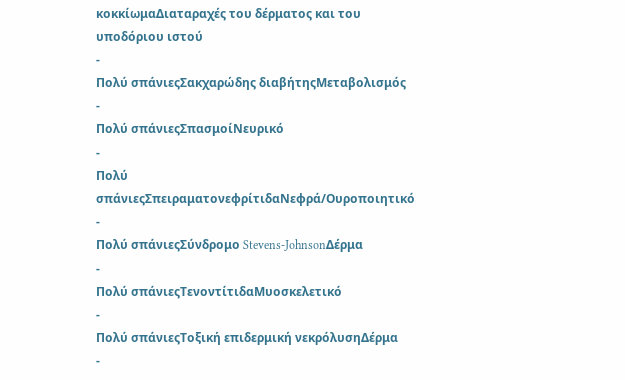κοκκίωμαΔιαταραχές του δέρματος και του υποδόριου ιστού
-
Πολύ σπάνιεςΣακχαρώδης διαβήτηςΜεταβολισμός
-
Πολύ σπάνιεςΣπασμοίΝευρικό
-
Πολύ σπάνιεςΣπειραματονεφρίτιδαΝεφρά/Ουροποιητικό
-
Πολύ σπάνιεςΣύνδρομο Stevens-JohnsonΔέρμα
-
Πολύ σπάνιεςΤενοντίτιδαΜυοσκελετικό
-
Πολύ σπάνιεςΤοξική επιδερμική νεκρόλυσηΔέρμα
-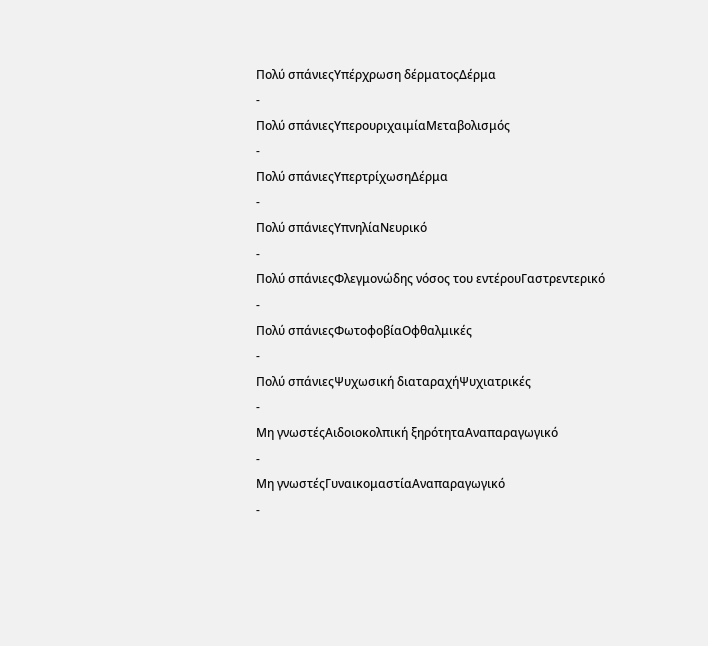Πολύ σπάνιεςΥπέρχρωση δέρματοςΔέρμα
-
Πολύ σπάνιεςΥπερουριχαιμίαΜεταβολισμός
-
Πολύ σπάνιεςΥπερτρίχωσηΔέρμα
-
Πολύ σπάνιεςΥπνηλίαΝευρικό
-
Πολύ σπάνιεςΦλεγμονώδης νόσος του εντέρουΓαστρεντερικό
-
Πολύ σπάνιεςΦωτοφοβίαΟφθαλμικές
-
Πολύ σπάνιεςΨυχωσική διαταραχήΨυχιατρικές
-
Μη γνωστέςΑιδοιοκολπική ξηρότηταΑναπαραγωγικό
-
Μη γνωστέςΓυναικομαστίαΑναπαραγωγικό
-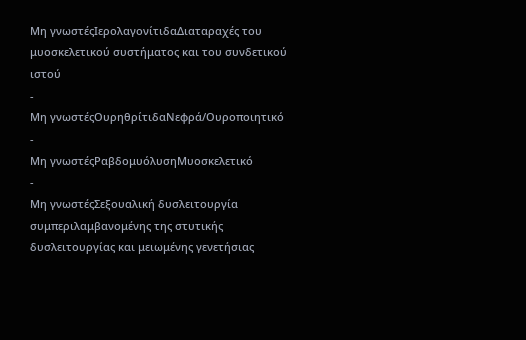Μη γνωστέςΙερολαγονίτιδαΔιαταραχές του μυοσκελετικού συστήματος και του συνδετικού ιστού
-
Μη γνωστέςΟυρηθρίτιδαΝεφρά/Ουροποιητικό
-
Μη γνωστέςΡαβδομυόλυσηΜυοσκελετικό
-
Μη γνωστέςΣεξουαλική δυσλειτουργία συμπεριλαμβανομένης της στυτικής δυσλειτουργίας και μειωμένης γενετήσιας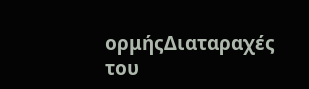ορμήςΔιαταραχές του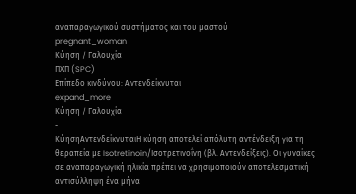αναπαραγωγικού συστήματος και του μαστού
pregnant_woman
Κύηση / Γαλουχία
ΠΧΠ (SPC)
Επίπεδο κινδύνου: Αντενδείκνυται
expand_more
Κύηση / Γαλουχία
-
ΚύησηΑντενδείκνυταιΗ κύηση αποτελεί απόλυτη αντένδειξη για τη θεραπεία με Isotretinoin/Ισοτρετινοΐνη (βλ. Αντενδείξεις). Οι γυναίκες σε αναπαραγωγική ηλικία πρέπει να χρησιμοποιούν αποτελεσματική αντισύλληψη ένα μήνα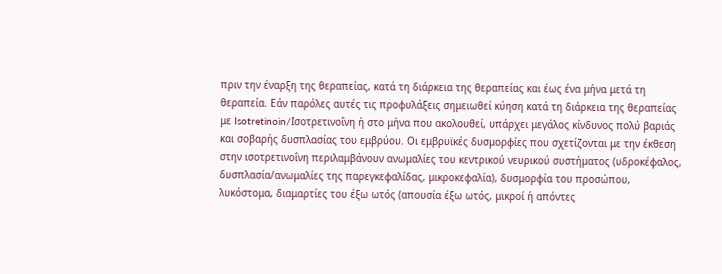πριν την έναρξη της θεραπείας, κατά τη διάρκεια της θεραπείας και έως ένα μήνα μετά τη θεραπεία. Εάν παρόλες αυτές τις προφυλάξεις σημειωθεί κύηση κατά τη διάρκεια της θεραπείας με Isotretinoin/Ισοτρετινοΐνη ή στο μήνα που ακολουθεί, υπάρχει μεγάλος κίνδυνος πολύ βαριάς και σοβαρής δυσπλασίας του εμβρύου. Οι εμβρυϊκές δυσμορφίες που σχετίζονται με την έκθεση στην ισοτρετινοΐνη περιλαμβάνουν ανωμαλίες του κεντρικού νευρικού συστήματος (υδροκέφαλος, δυσπλασία/ανωμαλίες της παρεγκεφαλίδας, μικροκεφαλία), δυσμορφία του προσώπου, λυκόστομα, διαμαρτίες του έξω ωτός (απουσία έξω ωτός, μικροί ή απόντες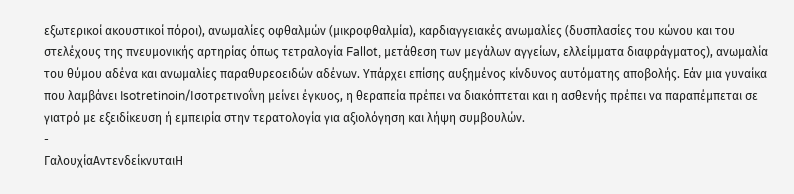εξωτερικοί ακουστικοί πόροι), ανωμαλίες οφθαλμών (μικροφθαλμία), καρδιαγγειακές ανωμαλίες (δυσπλασίες του κώνου και του στελέχους της πνευμονικής αρτηρίας όπως τετραλογία Fallot, μετάθεση των μεγάλων αγγείων, ελλείμματα διαφράγματος), ανωμαλία του θύμου αδένα και ανωμαλίες παραθυρεοειδών αδένων. Υπάρχει επίσης αυξημένος κίνδυνος αυτόματης αποβολής. Εάν μια γυναίκα που λαμβάνει Isotretinoin/Ισοτρετινοΐνη μείνει έγκυος, η θεραπεία πρέπει να διακόπτεται και η ασθενής πρέπει να παραπέμπεται σε γιατρό με εξειδίκευση ή εμπειρία στην τερατολογία για αξιολόγηση και λήψη συμβουλών.
-
ΓαλουχίαΑντενδείκνυταιΗ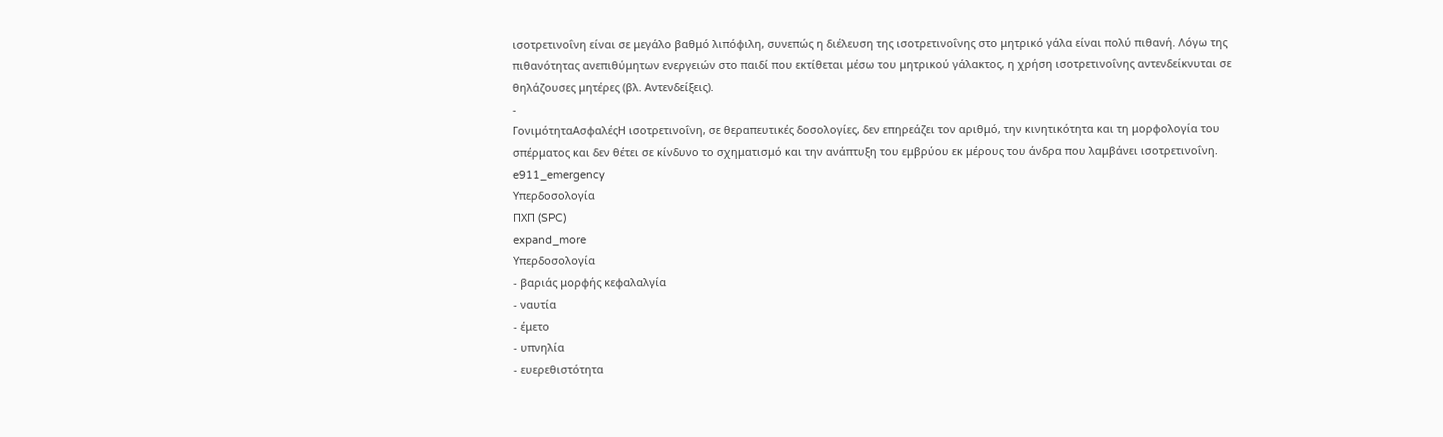ισοτρετινοΐνη είναι σε μεγάλο βαθμό λιπόφιλη, συνεπώς η διέλευση της ισοτρετινοΐνης στο μητρικό γάλα είναι πολύ πιθανή. Λόγω της πιθανότητας ανεπιθύμητων ενεργειών στο παιδί που εκτίθεται μέσω του μητρικού γάλακτος, η χρήση ισοτρετινοΐνης αντενδείκνυται σε θηλάζουσες μητέρες (βλ. Αντενδείξεις).
-
ΓονιμότηταΑσφαλέςΗ ισοτρετινοΐνη, σε θεραπευτικές δοσολογίες, δεν επηρεάζει τον αριθμό, την κινητικότητα και τη μορφολογία του σπέρματος και δεν θέτει σε κίνδυνο το σχηματισμό και την ανάπτυξη του εμβρύου εκ μέρους του άνδρα που λαμβάνει ισοτρετινοΐνη.
e911_emergency
Υπερδοσολογία
ΠΧΠ (SPC)
expand_more
Υπερδοσολογία
- βαριάς μορφής κεφαλαλγία
- ναυτία
- έμετο
- υπνηλία
- ευερεθιστότητα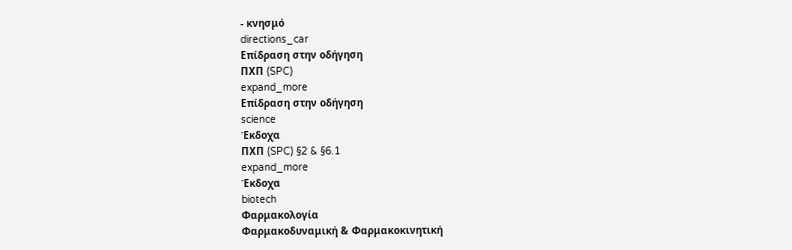- κνησμό
directions_car
Επίδραση στην οδήγηση
ΠΧΠ (SPC)
expand_more
Επίδραση στην οδήγηση
science
Έκδοχα
ΠΧΠ (SPC) §2 & §6.1
expand_more
Έκδοχα
biotech
Φαρμακολογία
Φαρμακοδυναμική & Φαρμακοκινητική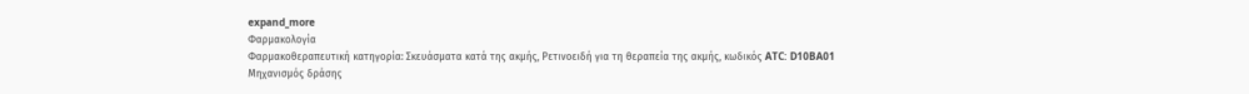expand_more
Φαρμακολογία
Φαρμακοθεραπευτική κατηγορία: Σκευάσματα κατά της ακμής, Ρετινοειδή για τη θεραπεία της ακμής, κωδικός ATC: D10BA01
Μηχανισμός δράσης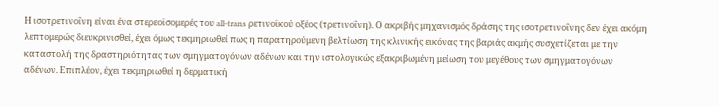Η ισοτρετινοΐνη είναι ένα στερεοϊσομερές του all-trans ρετινοϊκού οξέος (τρετινοΐνη). Ο ακριβής μηχανισμός δράσης της ισοτρετινοΐνης δεν έχει ακόμη λεπτομερώς διευκρινισθεί, έχει όμως τεκμηριωθεί πως η παρατηρούμενη βελτίωση της κλινικής εικόνας της βαριάς ακμής συσχετίζεται με την καταστολή της δραστηριότητας των σμηγματογόνων αδένων και την ιστολογικώς εξακριβωμένη μείωση του μεγέθους των σμηγματογόνων αδένων. Επιπλέον, έχει τεκμηριωθεί η δερματική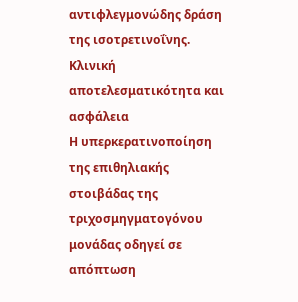αντιφλεγμονώδης δράση της ισοτρετινοΐνης.
Κλινική αποτελεσματικότητα και ασφάλεια
Η υπερκερατινοποίηση της επιθηλιακής στοιβάδας της τριχοσμηγματογόνου μονάδας οδηγεί σε απόπτωση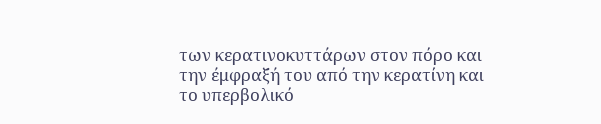των κερατινοκυττάρων στον πόρο και την έμφραξή του από την κερατίνη και το υπερβολικό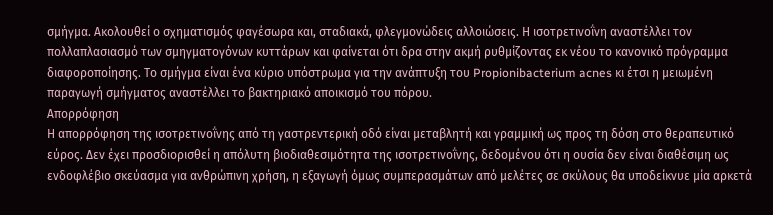σμήγμα. Ακολουθεί ο σχηματισμός φαγέσωρα και, σταδιακά, φλεγμονώδεις αλλοιώσεις. Η ισοτρετινοΐνη αναστέλλει τον πολλαπλασιασμό των σμηγματογόνων κυττάρων και φαίνεται ότι δρα στην ακμή ρυθμίζοντας εκ νέου το κανονικό πρόγραμμα διαφοροποίησης. Το σμήγμα είναι ένα κύριο υπόστρωμα για την ανάπτυξη του Propionibacterium acnes κι έτσι η μειωμένη παραγωγή σμήγματος αναστέλλει το βακτηριακό αποικισμό του πόρου.
Απορρόφηση
Η απορρόφηση της ισοτρετινοΐνης από τη γαστρεντερική οδό είναι μεταβλητή και γραμμική ως προς τη δόση στο θεραπευτικό εύρος. Δεν έχει προσδιορισθεί η απόλυτη βιοδιαθεσιμότητα της ισοτρετινοΐνης, δεδομένου ότι η ουσία δεν είναι διαθέσιμη ως ενδοφλέβιο σκεύασμα για ανθρώπινη χρήση, η εξαγωγή όμως συμπερασμάτων από μελέτες σε σκύλους θα υποδείκνυε μία αρκετά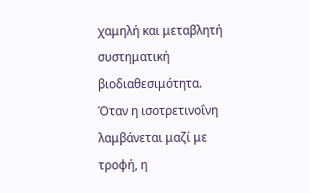χαμηλή και μεταβλητή συστηματική βιοδιαθεσιμότητα. Όταν η ισοτρετινοΐνη λαμβάνεται μαζί με τροφή, η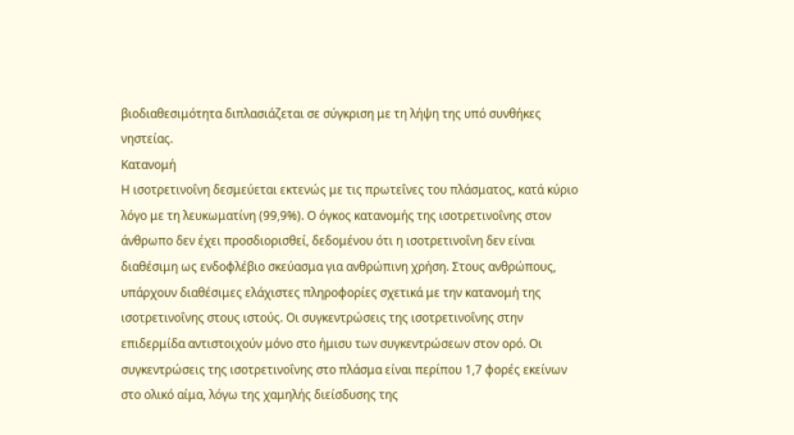βιοδιαθεσιμότητα διπλασιάζεται σε σύγκριση με τη λήψη της υπό συνθήκες νηστείας.
Κατανομή
Η ισοτρετινοΐνη δεσμεύεται εκτενώς με τις πρωτεΐνες του πλάσματος, κατά κύριο λόγο με τη λευκωματίνη (99,9%). Ο όγκος κατανομής της ισοτρετινοΐνης στον άνθρωπο δεν έχει προσδιορισθεί, δεδομένου ότι η ισοτρετινοΐνη δεν είναι διαθέσιμη ως ενδοφλέβιο σκεύασμα για ανθρώπινη χρήση. Στους ανθρώπους, υπάρχουν διαθέσιμες ελάχιστες πληροφορίες σχετικά με την κατανομή της ισοτρετινοΐνης στους ιστούς. Οι συγκεντρώσεις της ισοτρετινοΐνης στην επιδερμίδα αντιστοιχούν μόνο στο ήμισυ των συγκεντρώσεων στον ορό. Οι συγκεντρώσεις της ισοτρετινοΐνης στο πλάσμα είναι περίπου 1,7 φορές εκείνων στο ολικό αίμα, λόγω της χαμηλής διείσδυσης της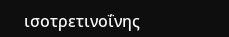ισοτρετινοΐνης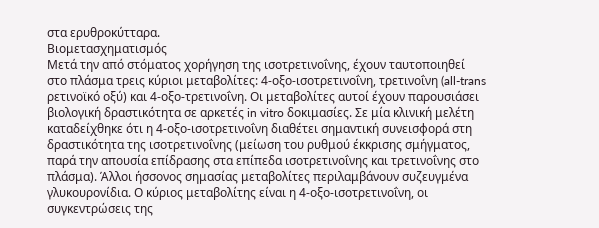στα ερυθροκύτταρα.
Βιομετασχηματισμός
Μετά την από στόματος χορήγηση της ισοτρετινοΐνης, έχουν ταυτοποιηθεί στο πλάσμα τρεις κύριοι μεταβολίτες: 4-οξο-ισοτρετινοΐνη, τρετινοΐνη (all-trans ρετινοϊκό οξύ) και 4-οξο-τρετινοΐνη. Οι μεταβολίτες αυτοί έχουν παρουσιάσει βιολογική δραστικότητα σε αρκετές in vitro δοκιμασίες. Σε μία κλινική μελέτη καταδείχθηκε ότι η 4-οξο-ισοτρετινοΐνη διαθέτει σημαντική συνεισφορά στη δραστικότητα της ισοτρετινοΐνης (μείωση του ρυθμού έκκρισης σμήγματος, παρά την απουσία επίδρασης στα επίπεδα ισοτρετινοΐνης και τρετινοΐνης στο πλάσμα). Άλλοι ήσσονος σημασίας μεταβολίτες περιλαμβάνουν συζευγμένα γλυκουρονίδια. Ο κύριος μεταβολίτης είναι η 4-οξο-ισοτρετινοΐνη, οι συγκεντρώσεις της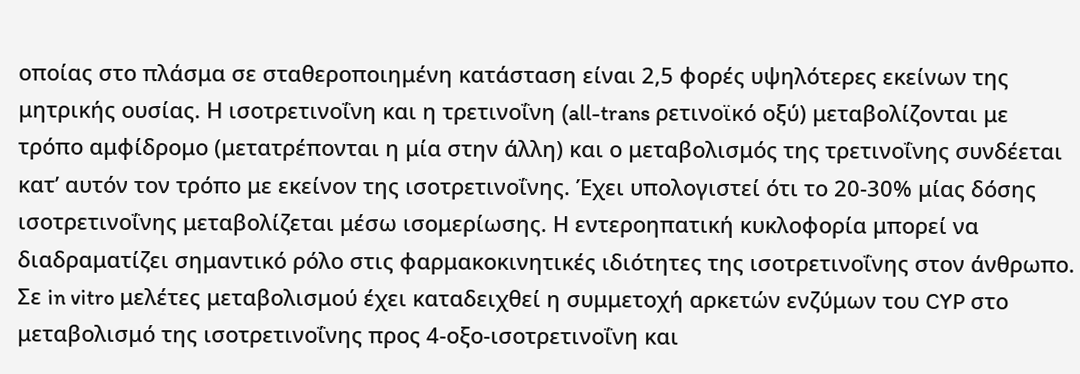οποίας στο πλάσμα σε σταθεροποιημένη κατάσταση είναι 2,5 φορές υψηλότερες εκείνων της μητρικής ουσίας. Η ισοτρετινοΐνη και η τρετινοΐνη (all-trans ρετινοϊκό οξύ) μεταβολίζονται με τρόπο αμφίδρομο (μετατρέπονται η μία στην άλλη) και ο μεταβολισμός της τρετινοΐνης συνδέεται κατ’ αυτόν τον τρόπο με εκείνον της ισοτρετινοΐνης. Έχει υπολογιστεί ότι το 20-30% μίας δόσης ισοτρετινοΐνης μεταβολίζεται μέσω ισομερίωσης. Η εντεροηπατική κυκλοφορία μπορεί να διαδραματίζει σημαντικό ρόλο στις φαρμακοκινητικές ιδιότητες της ισοτρετινοΐνης στον άνθρωπο. Σε in vitro μελέτες μεταβολισμού έχει καταδειχθεί η συμμετοχή αρκετών ενζύμων του CYP στο μεταβολισμό της ισοτρετινοΐνης προς 4-οξο-ισοτρετινοΐνη και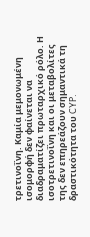τρετινοΐνη. Καμία μεμονωμένη ισομορφή δεν φαίνεται να διαδραματίζει πρωταρχικό ρόλο. Η ισοτρετινοΐνη και οι μεταβολίτες της δεν επηρεάζουν σημαντικά τη δραστικότητα του CYP.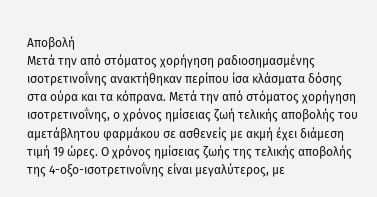Αποβολή
Μετά την από στόματος χορήγηση ραδιοσημασμένης ισοτρετινοΐνης ανακτήθηκαν περίπου ίσα κλάσματα δόσης στα ούρα και τα κόπρανα. Μετά την από στόματος χορήγηση ισοτρετινοΐνης, ο χρόνος ημίσειας ζωή τελικής αποβολής του αμετάβλητου φαρμάκου σε ασθενείς με ακμή έχει διάμεση τιμή 19 ώρες. Ο χρόνος ημίσειας ζωής της τελικής αποβολής της 4-οξο-ισοτρετινοΐνης είναι μεγαλύτερος, με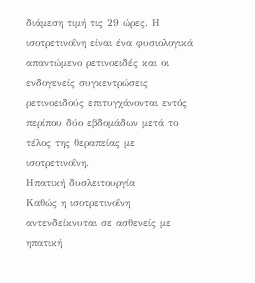διάμεση τιμή τις 29 ώρες. Η ισοτρετινοΐνη είναι ένα φυσιολογικά απαντώμενο ρετινοειδές και οι ενδογενείς συγκεντρώσεις ρετινοειδούς επιτυγχάνονται εντός περίπου δύο εβδομάδων μετά το τέλος της θεραπείας με ισοτρετινοΐνη.
Ηπατική δυσλειτουργία
Καθώς η ισοτρετινοΐνη αντενδείκνυται σε ασθενείς με ηπατική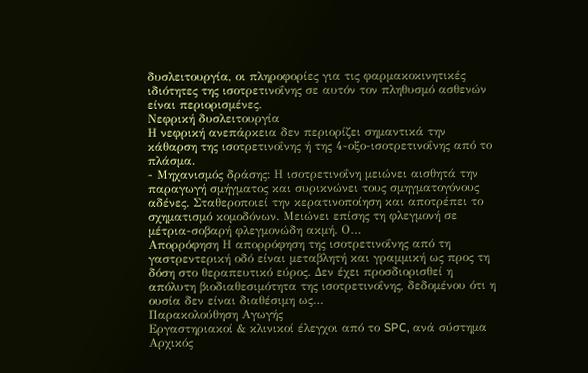δυσλειτουργία, οι πληροφορίες για τις φαρμακοκινητικές ιδιότητες της ισοτρετινοΐνης σε αυτόν τον πληθυσμό ασθενών είναι περιορισμένες.
Νεφρική δυσλειτουργία
Η νεφρική ανεπάρκεια δεν περιορίζει σημαντικά την κάθαρση της ισοτρετινοΐνης ή της 4-οξο-ισοτρετινοΐνης από το πλάσμα.
- Μηχανισμός δράσης: Η ισοτρετινοΐνη μειώνει αισθητά την παραγωγή σμήγματος και συρικνώνει τους σμηγματογόνους αδένες. Σταθεροποιεί την κερατινοποίηση και αποτρέπει το σχηματισμό κομοδόνων. Μειώνει επίσης τη φλεγμονή σε μέτρια-σοβαρή φλεγμονώδη ακμή. Ο…
Απορρόφηση Η απορρόφηση της ισοτρετινοΐνης από τη γαστρεντερική οδό είναι μεταβλητή και γραμμική ως προς τη δόση στο θεραπευτικό εύρος. Δεν έχει προσδιορισθεί η απόλυτη βιοδιαθεσιμότητα της ισοτρετινοΐνης, δεδομένου ότι η ουσία δεν είναι διαθέσιμη ως…
Παρακολούθηση Αγωγής
Εργαστηριακοί & κλινικοί έλεγχοι από το SPC, ανά σύστημα
Αρχικός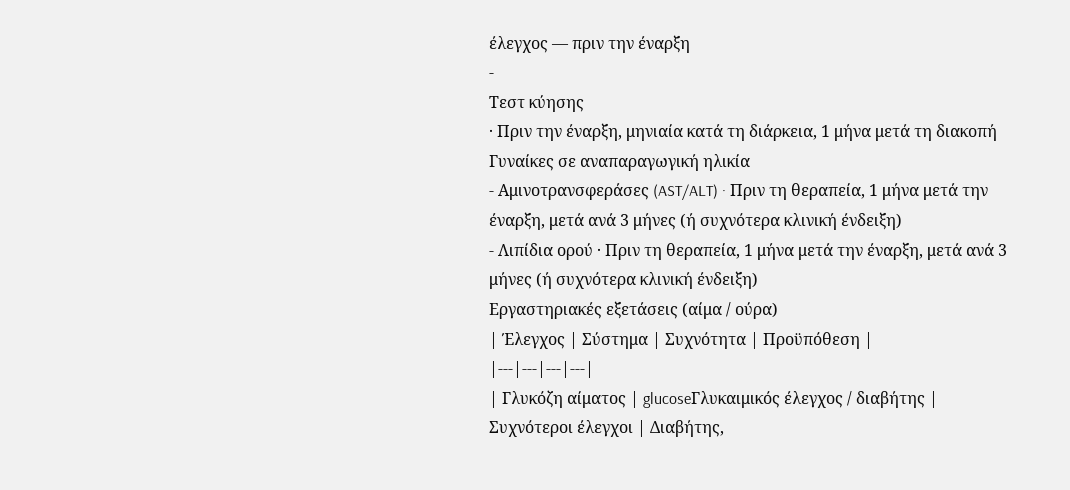έλεγχος — πριν την έναρξη
-
Τεστ κύησης
· Πριν την έναρξη, μηνιαία κατά τη διάρκεια, 1 μήνα μετά τη διακοπή
Γυναίκες σε αναπαραγωγική ηλικία
- Αμινοτρανσφεράσες (AST/ALT) · Πριν τη θεραπεία, 1 μήνα μετά την έναρξη, μετά ανά 3 μήνες (ή συχνότερα κλινική ένδειξη)
- Λιπίδια ορού · Πριν τη θεραπεία, 1 μήνα μετά την έναρξη, μετά ανά 3 μήνες (ή συχνότερα κλινική ένδειξη)
Εργαστηριακές εξετάσεις (αίμα / ούρα)
| Έλεγχος | Σύστημα | Συχνότητα | Προϋπόθεση |
|---|---|---|---|
| Γλυκόζη αίματος | glucoseΓλυκαιμικός έλεγχος / διαβήτης | Συχνότεροι έλεγχοι | Διαβήτης,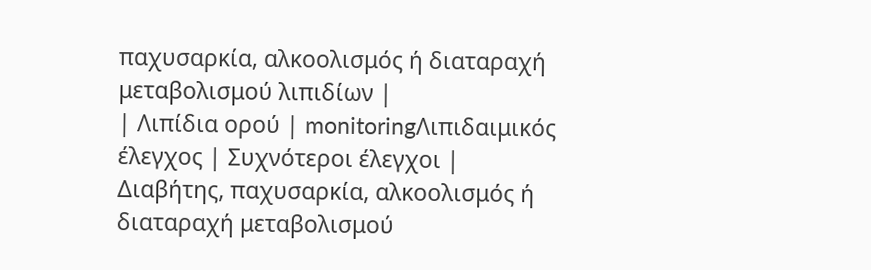παχυσαρκία, αλκοολισμός ή διαταραχή μεταβολισμού λιπιδίων |
| Λιπίδια ορού | monitoringΛιπιδαιμικός έλεγχος | Συχνότεροι έλεγχοι | Διαβήτης, παχυσαρκία, αλκοολισμός ή διαταραχή μεταβολισμού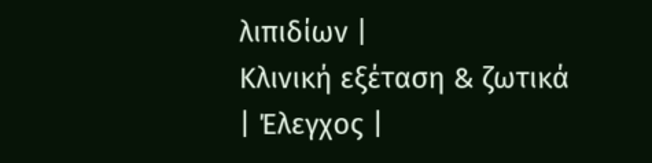λιπιδίων |
Κλινική εξέταση & ζωτικά
| Έλεγχος |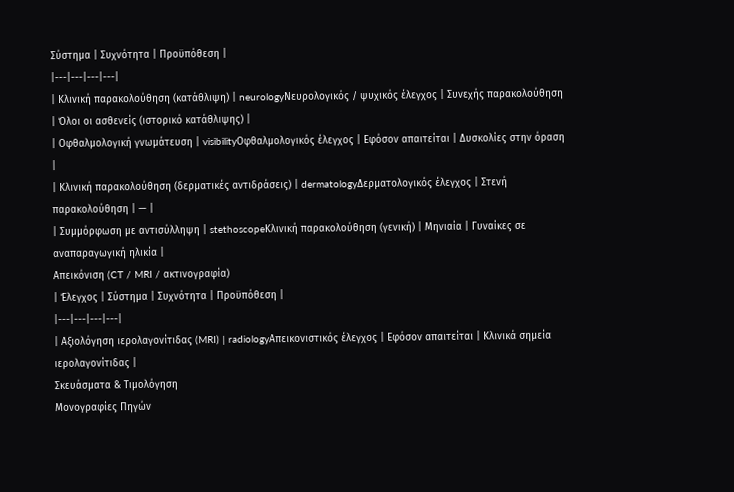Σύστημα | Συχνότητα | Προϋπόθεση |
|---|---|---|---|
| Κλινική παρακολούθηση (κατάθλιψη) | neurologyΝευρολογικός / ψυχικός έλεγχος | Συνεχής παρακολούθηση | Όλοι οι ασθενείς (ιστορικό κατάθλιψης) |
| Οφθαλμολογική γνωμάτευση | visibilityΟφθαλμολογικός έλεγχος | Εφόσον απαιτείται | Δυσκολίες στην όραση |
| Κλινική παρακολούθηση (δερματικές αντιδράσεις) | dermatologyΔερματολογικός έλεγχος | Στενή παρακολούθηση | — |
| Συμμόρφωση με αντισύλληψη | stethoscopeΚλινική παρακολούθηση (γενική) | Μηνιαία | Γυναίκες σε αναπαραγωγική ηλικία |
Απεικόνιση (CT / MRI / ακτινογραφία)
| Έλεγχος | Σύστημα | Συχνότητα | Προϋπόθεση |
|---|---|---|---|
| Αξιολόγηση ιερολαγονίτιδας (MRI) | radiologyΑπεικονιστικός έλεγχος | Εφόσον απαιτείται | Κλινικά σημεία ιερολαγονίτιδας |
Σκευάσματα & Τιμολόγηση
Μονογραφίες Πηγών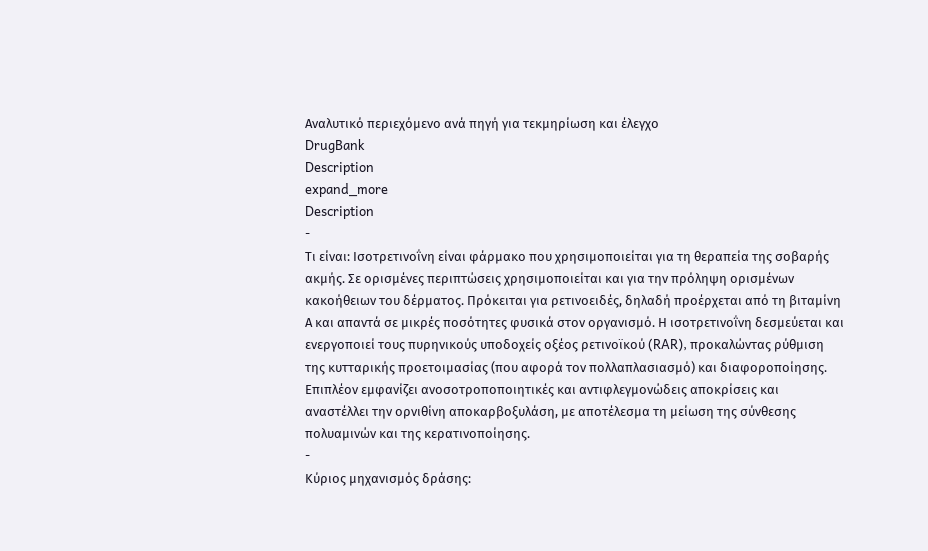Αναλυτικό περιεχόμενο ανά πηγή για τεκμηρίωση και έλεγχο
DrugBank
Description
expand_more
Description
-
Τι είναι: Ισοτρετινοΐνη είναι φάρμακο που χρησιμοποιείται για τη θεραπεία της σοβαρής ακμής. Σε ορισμένες περιπτώσεις χρησιμοποιείται και για την πρόληψη ορισμένων κακοήθειων του δέρματος. Πρόκειται για ρετινοειδές, δηλαδή προέρχεται από τη βιταμίνη Α και απαντά σε μικρές ποσότητες φυσικά στον οργανισμό. Η ισοτρετινοΐνη δεσμεύεται και ενεργοποιεί τους πυρηνικούς υποδοχείς οξέος ρετινοϊκού (RAR), προκαλώντας ρύθμιση της κυτταρικής προετοιμασίας (που αφορά τον πολλαπλασιασμό) και διαφοροποίησης. Επιπλέον εμφανίζει ανοσοτροποποιητικές και αντιφλεγμονώδεις αποκρίσεις και αναστέλλει την ορνιθίνη αποκαρβοξυλάση, με αποτέλεσμα τη μείωση της σύνθεσης πολυαμινών και της κερατινοποίησης.
-
Κύριος μηχανισμός δράσης: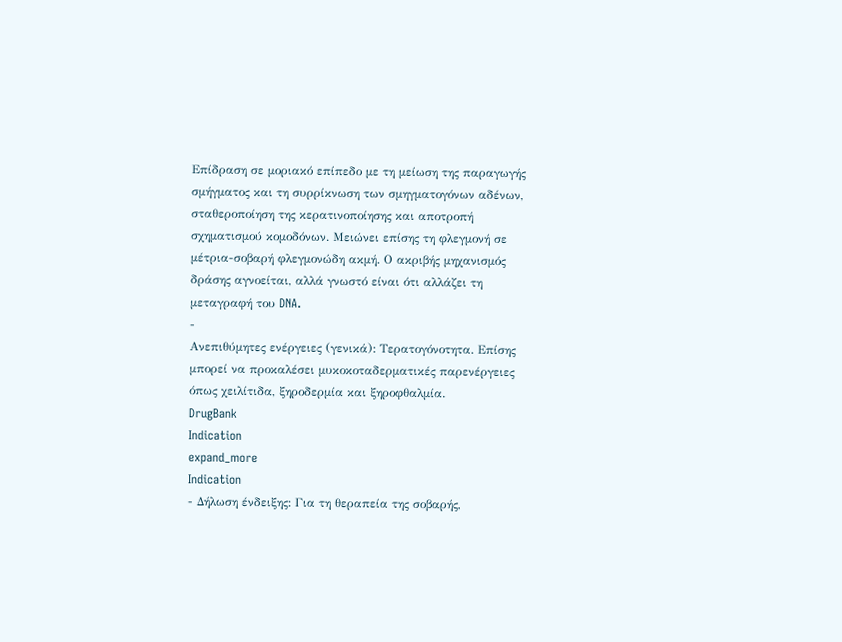Επίδραση σε μοριακό επίπεδο με τη μείωση της παραγωγής σμήγματος και τη συρρίκνωση των σμηγματογόνων αδένων, σταθεροποίηση της κερατινοποίησης και αποτροπή σχηματισμού κομοδόνων. Μειώνει επίσης τη φλεγμονή σε μέτρια-σοβαρή φλεγμονώδη ακμή. Ο ακριβής μηχανισμός δράσης αγνοείται, αλλά γνωστό είναι ότι αλλάζει τη μεταγραφή του DNA.
-
Ανεπιθύμητες ενέργειες (γενικά): Τερατογόνοτητα. Επίσης μπορεί να προκαλέσει μυκοκοταδερματικές παρενέργειες όπως χειλίτιδα, ξηροδερμία και ξηροφθαλμία.
DrugBank
Indication
expand_more
Indication
- Δήλωση ένδειξης: Για τη θεραπεία της σοβαρής,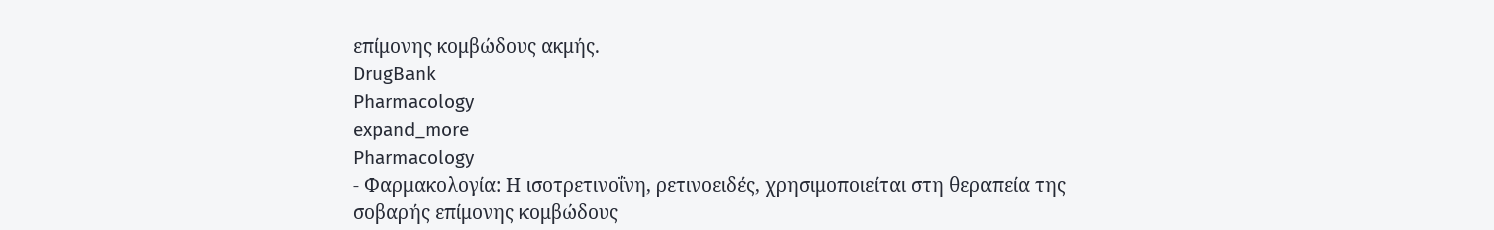επίμονης κομβώδους ακμής.
DrugBank
Pharmacology
expand_more
Pharmacology
- Φαρμακολογία: Η ισοτρετινοΐνη, ρετινοειδές, χρησιμοποιείται στη θεραπεία της σοβαρής επίμονης κομβώδους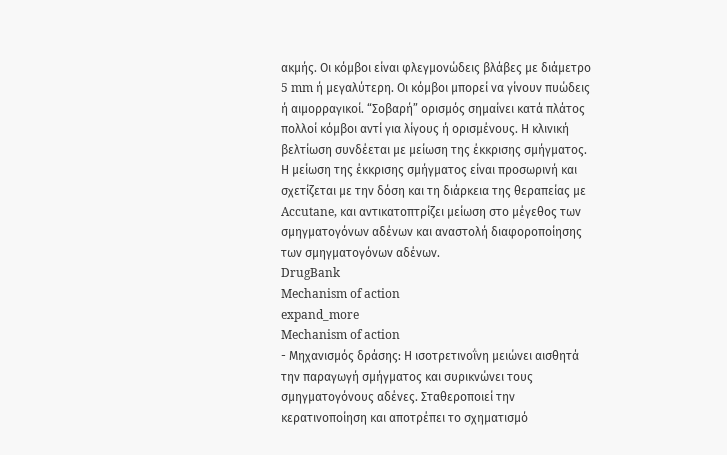ακμής. Οι κόμβοι είναι φλεγμονώδεις βλάβες με διάμετρο 5 mm ή μεγαλύτερη. Οι κόμβοι μπορεί να γίνουν πυώδεις ή αιμορραγικοί. “Σοβαρή” ορισμός σημαίνει κατά πλάτος πολλοί κόμβοι αντί για λίγους ή ορισμένους. Η κλινική βελτίωση συνδέεται με μείωση της έκκρισης σμήγματος. Η μείωση της έκκρισης σμήγματος είναι προσωρινή και σχετίζεται με την δόση και τη διάρκεια της θεραπείας με Accutane, και αντικατοπτρίζει μείωση στο μέγεθος των σμηγματογόνων αδένων και αναστολή διαφοροποίησης των σμηγματογόνων αδένων.
DrugBank
Mechanism of action
expand_more
Mechanism of action
- Μηχανισμός δράσης: Η ισοτρετινοΐνη μειώνει αισθητά την παραγωγή σμήγματος και συρικνώνει τους σμηγματογόνους αδένες. Σταθεροποιεί την κερατινοποίηση και αποτρέπει το σχηματισμό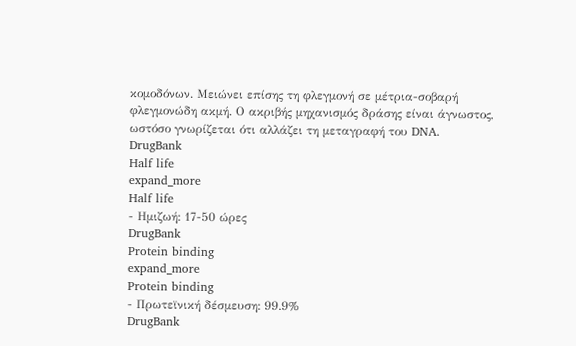κομοδόνων. Μειώνει επίσης τη φλεγμονή σε μέτρια-σοβαρή φλεγμονώδη ακμή. Ο ακριβής μηχανισμός δράσης είναι άγνωστος, ωστόσο γνωρίζεται ότι αλλάζει τη μεταγραφή του DNA.
DrugBank
Half life
expand_more
Half life
- Ημιζωή: 17-50 ώρες
DrugBank
Protein binding
expand_more
Protein binding
- Πρωτεϊνική δέσμευση: 99.9%
DrugBank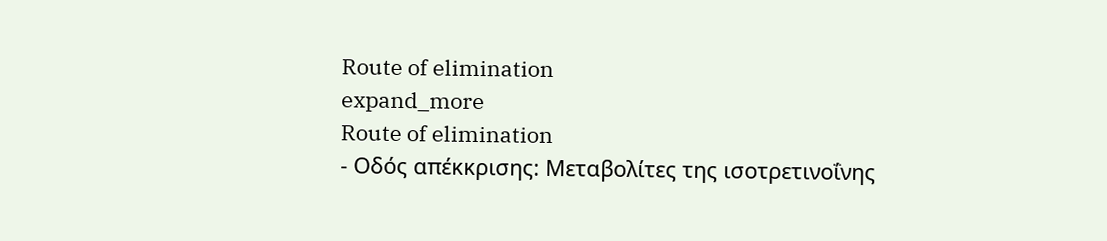Route of elimination
expand_more
Route of elimination
- Οδός απέκκρισης: Μεταβολίτες της ισοτρετινοΐνης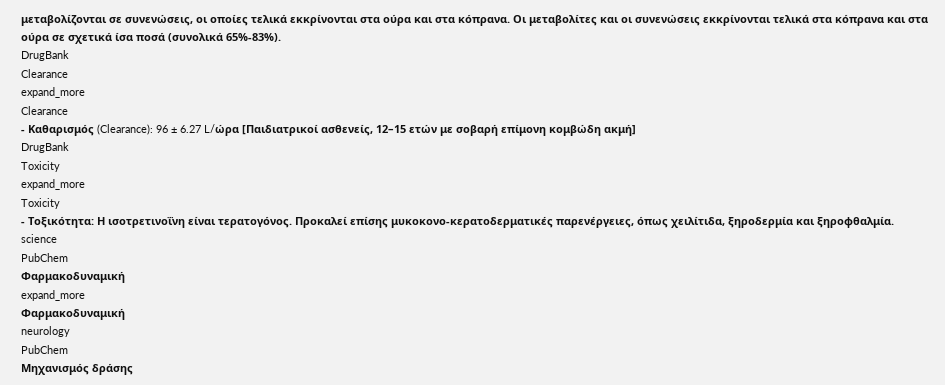μεταβολίζονται σε συνενώσεις, οι οποίες τελικά εκκρίνονται στα ούρα και στα κόπρανα. Οι μεταβολίτες και οι συνενώσεις εκκρίνονται τελικά στα κόπρανα και στα ούρα σε σχετικά ίσα ποσά (συνολικά 65%-83%).
DrugBank
Clearance
expand_more
Clearance
- Καθαρισμός (Clearance): 96 ± 6.27 L/ώρα [Παιδιατρικοί ασθενείς, 12–15 ετών με σοβαρή επίμονη κομβώδη ακμή]
DrugBank
Toxicity
expand_more
Toxicity
- Τοξικότητα: Η ισοτρετινοΐνη είναι τερατογόνος. Προκαλεί επίσης μυκοκονο-κερατοδερματικές παρενέργειες, όπως χειλίτιδα, ξηροδερμία και ξηροφθαλμία.
science
PubChem
Φαρμακοδυναμική
expand_more
Φαρμακοδυναμική
neurology
PubChem
Μηχανισμός δράσης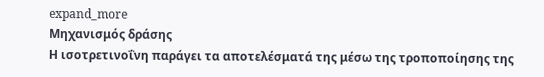expand_more
Μηχανισμός δράσης
Η ισοτρετινοΐνη παράγει τα αποτελέσματά της μέσω της τροποποίησης της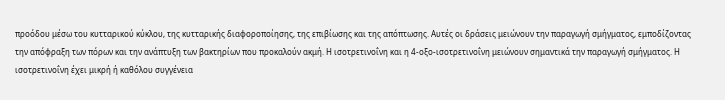προόδου μέσω του κυτταρικού κύκλου, της κυτταρικής διαφοροποίησης, της επιβίωσης και της απόπτωσης. Αυτές οι δράσεις μειώνουν την παραγωγή σμήγματος, εμποδίζοντας την απόφραξη των πόρων και την ανάπτυξη των βακτηρίων που προκαλούν ακμή. Η ισοτρετινοΐνη και η 4-οξο-ισοτρετινοΐνη μειώνουν σημαντικά την παραγωγή σμήγματος. Η ισοτρετινοΐνη έχει μικρή ή καθόλου συγγένεια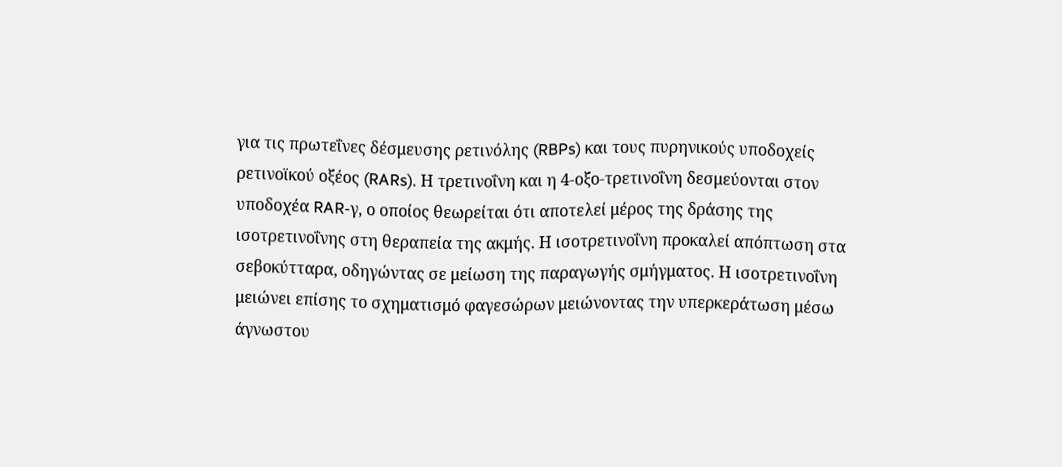για τις πρωτεΐνες δέσμευσης ρετινόλης (RBPs) και τους πυρηνικούς υποδοχείς ρετινοϊκού οξέος (RARs). Η τρετινοΐνη και η 4-οξο-τρετινοΐνη δεσμεύονται στον υποδοχέα RAR-γ, ο οποίος θεωρείται ότι αποτελεί μέρος της δράσης της ισοτρετινοΐνης στη θεραπεία της ακμής. Η ισοτρετινοΐνη προκαλεί απόπτωση στα σεβοκύτταρα, οδηγώντας σε μείωση της παραγωγής σμήγματος. Η ισοτρετινοΐνη μειώνει επίσης το σχηματισμό φαγεσώρων μειώνοντας την υπερκεράτωση μέσω άγνωστου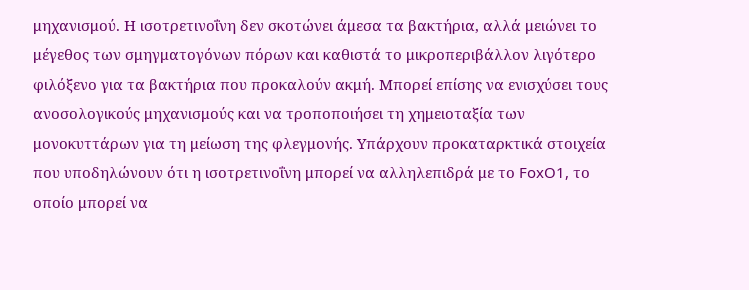μηχανισμού. Η ισοτρετινοΐνη δεν σκοτώνει άμεσα τα βακτήρια, αλλά μειώνει το μέγεθος των σμηγματογόνων πόρων και καθιστά το μικροπεριβάλλον λιγότερο φιλόξενο για τα βακτήρια που προκαλούν ακμή. Μπορεί επίσης να ενισχύσει τους ανοσολογικούς μηχανισμούς και να τροποποιήσει τη χημειοταξία των μονοκυττάρων για τη μείωση της φλεγμονής. Υπάρχουν προκαταρκτικά στοιχεία που υποδηλώνουν ότι η ισοτρετινοΐνη μπορεί να αλληλεπιδρά με το FoxO1, το οποίο μπορεί να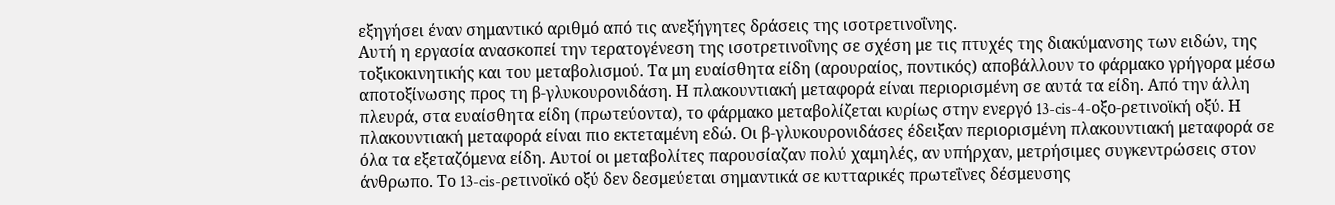εξηγήσει έναν σημαντικό αριθμό από τις ανεξήγητες δράσεις της ισοτρετινοΐνης.
Αυτή η εργασία ανασκοπεί την τερατογένεση της ισοτρετινοΐνης σε σχέση με τις πτυχές της διακύμανσης των ειδών, της τοξικοκινητικής και του μεταβολισμού. Τα μη ευαίσθητα είδη (αρουραίος, ποντικός) αποβάλλουν το φάρμακο γρήγορα μέσω αποτοξίνωσης προς τη β-γλυκουρονιδάση. Η πλακουντιακή μεταφορά είναι περιορισμένη σε αυτά τα είδη. Από την άλλη πλευρά, στα ευαίσθητα είδη (πρωτεύοντα), το φάρμακο μεταβολίζεται κυρίως στην ενεργό 13-cis-4-οξο-ρετινοϊκή οξύ. Η πλακουντιακή μεταφορά είναι πιο εκτεταμένη εδώ. Οι β-γλυκουρονιδάσες έδειξαν περιορισμένη πλακουντιακή μεταφορά σε όλα τα εξεταζόμενα είδη. Αυτοί οι μεταβολίτες παρουσίαζαν πολύ χαμηλές, αν υπήρχαν, μετρήσιμες συγκεντρώσεις στον άνθρωπο. Το 13-cis-ρετινοϊκό οξύ δεν δεσμεύεται σημαντικά σε κυτταρικές πρωτεΐνες δέσμευσης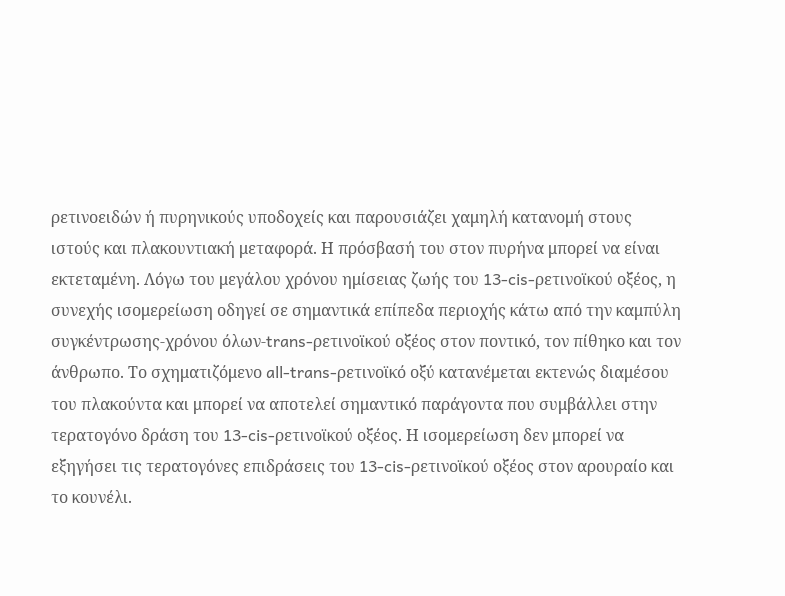ρετινοειδών ή πυρηνικούς υποδοχείς και παρουσιάζει χαμηλή κατανομή στους ιστούς και πλακουντιακή μεταφορά. Η πρόσβασή του στον πυρήνα μπορεί να είναι εκτεταμένη. Λόγω του μεγάλου χρόνου ημίσειας ζωής του 13-cis-ρετινοϊκού οξέος, η συνεχής ισομερείωση οδηγεί σε σημαντικά επίπεδα περιοχής κάτω από την καμπύλη συγκέντρωσης-χρόνου όλων-trans-ρετινοϊκού οξέος στον ποντικό, τον πίθηκο και τον άνθρωπο. Το σχηματιζόμενο all-trans-ρετινοϊκό οξύ κατανέμεται εκτενώς διαμέσου του πλακούντα και μπορεί να αποτελεί σημαντικό παράγοντα που συμβάλλει στην τερατογόνο δράση του 13-cis-ρετινοϊκού οξέος. Η ισομερείωση δεν μπορεί να εξηγήσει τις τερατογόνες επιδράσεις του 13-cis-ρετινοϊκού οξέος στον αρουραίο και το κουνέλι.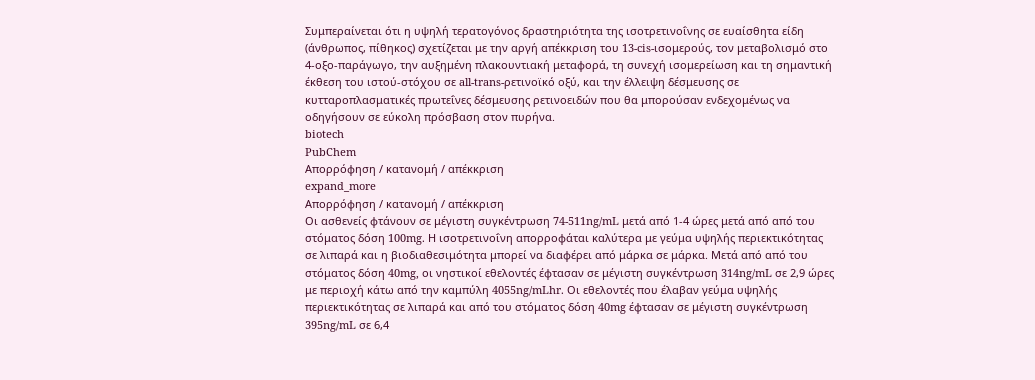Συμπεραίνεται ότι η υψηλή τερατογόνος δραστηριότητα της ισοτρετινοΐνης σε ευαίσθητα είδη (άνθρωπος, πίθηκος) σχετίζεται με την αργή απέκκριση του 13-cis-ισομερούς, τον μεταβολισμό στο 4-οξο-παράγωγο, την αυξημένη πλακουντιακή μεταφορά, τη συνεχή ισομερείωση και τη σημαντική έκθεση του ιστού-στόχου σε all-trans-ρετινοϊκό οξύ, και την έλλειψη δέσμευσης σε κυτταροπλασματικές πρωτεΐνες δέσμευσης ρετινοειδών που θα μπορούσαν ενδεχομένως να οδηγήσουν σε εύκολη πρόσβαση στον πυρήνα.
biotech
PubChem
Απορρόφηση / κατανομή / απέκκριση
expand_more
Απορρόφηση / κατανομή / απέκκριση
Οι ασθενείς φτάνουν σε μέγιστη συγκέντρωση 74-511ng/mL μετά από 1-4 ώρες μετά από από του στόματος δόση 100mg. Η ισοτρετινοΐνη απορροφάται καλύτερα με γεύμα υψηλής περιεκτικότητας σε λιπαρά και η βιοδιαθεσιμότητα μπορεί να διαφέρει από μάρκα σε μάρκα. Μετά από από του στόματος δόση 40mg, οι νηστικοί εθελοντές έφτασαν σε μέγιστη συγκέντρωση 314ng/mL σε 2,9 ώρες με περιοχή κάτω από την καμπύλη 4055ng/mLhr. Οι εθελοντές που έλαβαν γεύμα υψηλής περιεκτικότητας σε λιπαρά και από του στόματος δόση 40mg έφτασαν σε μέγιστη συγκέντρωση 395ng/mL σε 6,4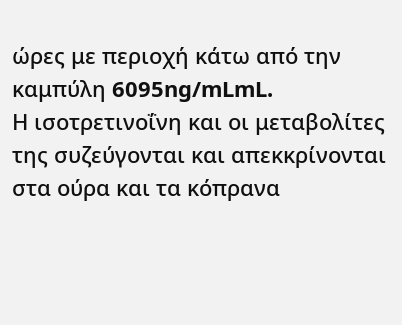ώρες με περιοχή κάτω από την καμπύλη 6095ng/mLmL.
Η ισοτρετινοΐνη και οι μεταβολίτες της συζεύγονται και απεκκρίνονται στα ούρα και τα κόπρανα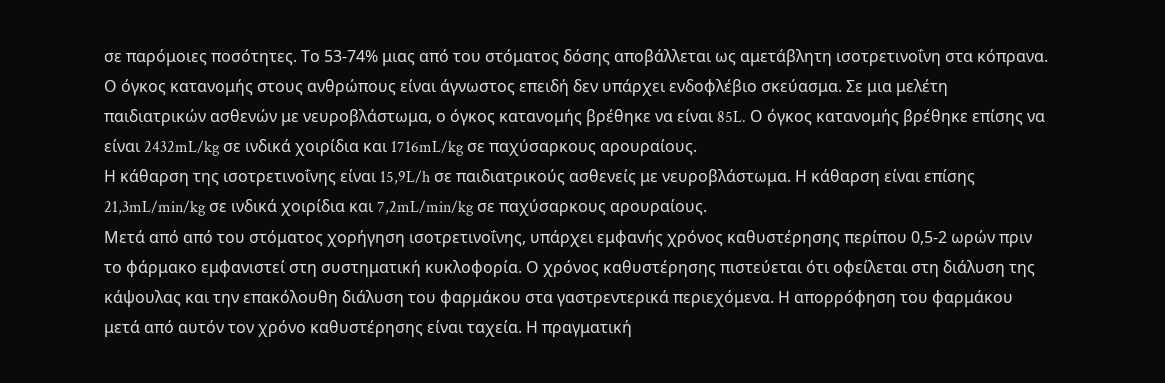σε παρόμοιες ποσότητες. Το 53-74% μιας από του στόματος δόσης αποβάλλεται ως αμετάβλητη ισοτρετινοΐνη στα κόπρανα.
Ο όγκος κατανομής στους ανθρώπους είναι άγνωστος επειδή δεν υπάρχει ενδοφλέβιο σκεύασμα. Σε μια μελέτη παιδιατρικών ασθενών με νευροβλάστωμα, ο όγκος κατανομής βρέθηκε να είναι 85L. Ο όγκος κατανομής βρέθηκε επίσης να είναι 2432mL/kg σε ινδικά χοιρίδια και 1716mL/kg σε παχύσαρκους αρουραίους.
Η κάθαρση της ισοτρετινοΐνης είναι 15,9L/h σε παιδιατρικούς ασθενείς με νευροβλάστωμα. Η κάθαρση είναι επίσης 21,3mL/min/kg σε ινδικά χοιρίδια και 7,2mL/min/kg σε παχύσαρκους αρουραίους.
Μετά από από του στόματος χορήγηση ισοτρετινοΐνης, υπάρχει εμφανής χρόνος καθυστέρησης περίπου 0,5-2 ωρών πριν το φάρμακο εμφανιστεί στη συστηματική κυκλοφορία. Ο χρόνος καθυστέρησης πιστεύεται ότι οφείλεται στη διάλυση της κάψουλας και την επακόλουθη διάλυση του φαρμάκου στα γαστρεντερικά περιεχόμενα. Η απορρόφηση του φαρμάκου μετά από αυτόν τον χρόνο καθυστέρησης είναι ταχεία. Η πραγματική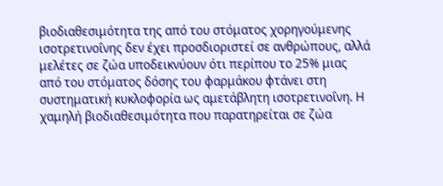βιοδιαθεσιμότητα της από του στόματος χορηγούμενης ισοτρετινοΐνης δεν έχει προσδιοριστεί σε ανθρώπους, αλλά μελέτες σε ζώα υποδεικνύουν ότι περίπου το 25% μιας από του στόματος δόσης του φαρμάκου φτάνει στη συστηματική κυκλοφορία ως αμετάβλητη ισοτρετινοΐνη. Η χαμηλή βιοδιαθεσιμότητα που παρατηρείται σε ζώα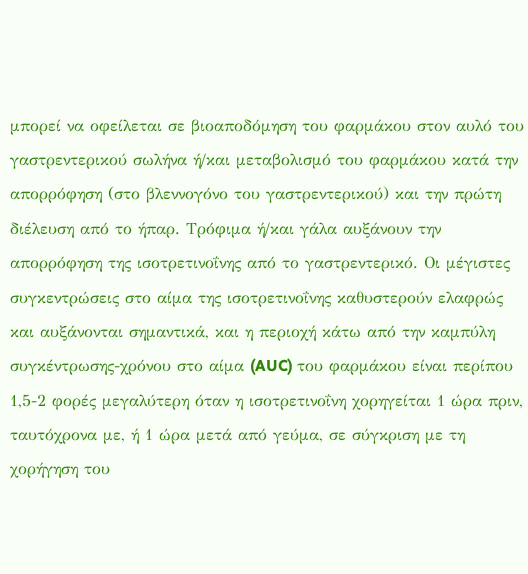μπορεί να οφείλεται σε βιοαποδόμηση του φαρμάκου στον αυλό του γαστρεντερικού σωλήνα ή/και μεταβολισμό του φαρμάκου κατά την απορρόφηση (στο βλεννογόνο του γαστρεντερικού) και την πρώτη διέλευση από το ήπαρ. Τρόφιμα ή/και γάλα αυξάνουν την απορρόφηση της ισοτρετινοΐνης από το γαστρεντερικό. Οι μέγιστες συγκεντρώσεις στο αίμα της ισοτρετινοΐνης καθυστερούν ελαφρώς και αυξάνονται σημαντικά, και η περιοχή κάτω από την καμπύλη συγκέντρωσης-χρόνου στο αίμα (AUC) του φαρμάκου είναι περίπου 1,5-2 φορές μεγαλύτερη όταν η ισοτρετινοΐνη χορηγείται 1 ώρα πριν, ταυτόχρονα με, ή 1 ώρα μετά από γεύμα, σε σύγκριση με τη χορήγηση του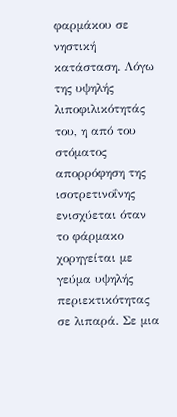φαρμάκου σε νηστική κατάσταση. Λόγω της υψηλής λιποφιλικότητάς του, η από του στόματος απορρόφηση της ισοτρετινοΐνης ενισχύεται όταν το φάρμακο χορηγείται με γεύμα υψηλής περιεκτικότητας σε λιπαρά. Σε μια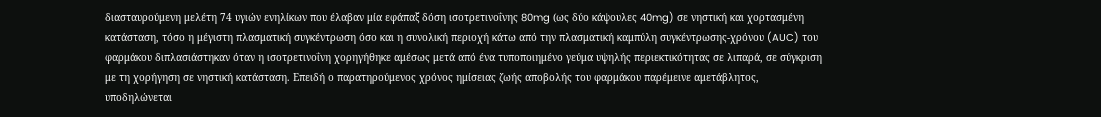διασταυρούμενη μελέτη 74 υγιών ενηλίκων που έλαβαν μία εφάπαξ δόση ισοτρετινοΐνης 80mg (ως δύο κάψουλες 40mg) σε νηστική και χορτασμένη κατάσταση, τόσο η μέγιστη πλασματική συγκέντρωση όσο και η συνολική περιοχή κάτω από την πλασματική καμπύλη συγκέντρωσης-χρόνου (AUC) του φαρμάκου διπλασιάστηκαν όταν η ισοτρετινοΐνη χορηγήθηκε αμέσως μετά από ένα τυποποιημένο γεύμα υψηλής περιεκτικότητας σε λιπαρά, σε σύγκριση με τη χορήγηση σε νηστική κατάσταση. Επειδή ο παρατηρούμενος χρόνος ημίσειας ζωής αποβολής του φαρμάκου παρέμεινε αμετάβλητος, υποδηλώνεται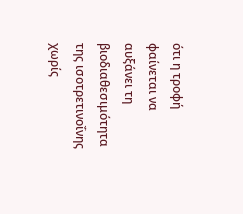ότι η τροφή φαίνεται να αυξάνει τη βιοδιαθεσιμότητα της ισοτρετινοΐνης χωρίς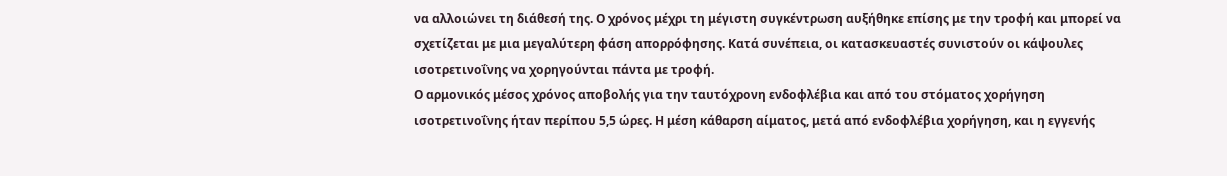να αλλοιώνει τη διάθεσή της. Ο χρόνος μέχρι τη μέγιστη συγκέντρωση αυξήθηκε επίσης με την τροφή και μπορεί να σχετίζεται με μια μεγαλύτερη φάση απορρόφησης. Κατά συνέπεια, οι κατασκευαστές συνιστούν οι κάψουλες ισοτρετινοΐνης να χορηγούνται πάντα με τροφή.
Ο αρμονικός μέσος χρόνος αποβολής για την ταυτόχρονη ενδοφλέβια και από του στόματος χορήγηση ισοτρετινοΐνης ήταν περίπου 5,5 ώρες. Η μέση κάθαρση αίματος, μετά από ενδοφλέβια χορήγηση, και η εγγενής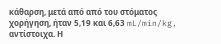κάθαρση, μετά από από του στόματος χορήγηση, ήταν 5,19 και 6,63 mL/min/kg, αντίστοιχα. Η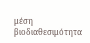μέση βιοδιαθεσιμότητα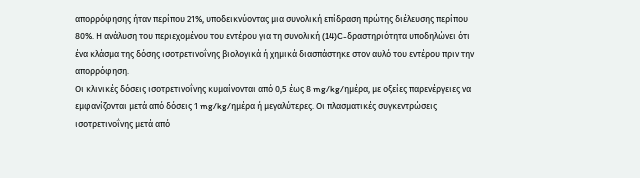απορρόφησης ήταν περίπου 21%, υποδεικνύοντας μια συνολική επίδραση πρώτης διέλευσης περίπου 80%. Η ανάλυση του περιεχομένου του εντέρου για τη συνολική (14)C-δραστηριότητα υποδηλώνει ότι ένα κλάσμα της δόσης ισοτρετινοΐνης βιολογικά ή χημικά διασπάστηκε στον αυλό του εντέρου πριν την απορρόφηση.
Οι κλινικές δόσεις ισοτρετινοΐνης κυμαίνονται από 0,5 έως 8 mg/kg/ημέρα, με οξείες παρενέργειες να εμφανίζονται μετά από δόσεις 1 mg/kg/ημέρα ή μεγαλύτερες. Οι πλασματικές συγκεντρώσεις ισοτρετινοΐνης μετά από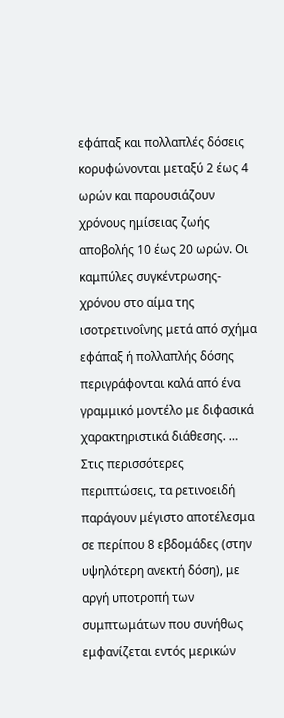εφάπαξ και πολλαπλές δόσεις κορυφώνονται μεταξύ 2 έως 4 ωρών και παρουσιάζουν χρόνους ημίσειας ζωής αποβολής 10 έως 20 ωρών. Οι καμπύλες συγκέντρωσης-χρόνου στο αίμα της ισοτρετινοΐνης μετά από σχήμα εφάπαξ ή πολλαπλής δόσης περιγράφονται καλά από ένα γραμμικό μοντέλο με διφασικά χαρακτηριστικά διάθεσης. … Στις περισσότερες περιπτώσεις, τα ρετινοειδή παράγουν μέγιστο αποτέλεσμα σε περίπου 8 εβδομάδες (στην υψηλότερη ανεκτή δόση), με αργή υποτροπή των συμπτωμάτων που συνήθως εμφανίζεται εντός μερικών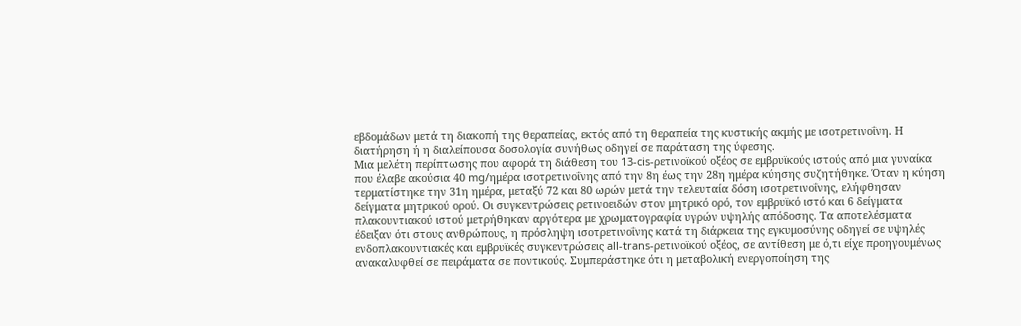εβδομάδων μετά τη διακοπή της θεραπείας, εκτός από τη θεραπεία της κυστικής ακμής με ισοτρετινοΐνη. Η διατήρηση ή η διαλείπουσα δοσολογία συνήθως οδηγεί σε παράταση της ύφεσης.
Μια μελέτη περίπτωσης που αφορά τη διάθεση του 13-cis-ρετινοϊκού οξέος σε εμβρυϊκούς ιστούς από μια γυναίκα που έλαβε ακούσια 40 mg/ημέρα ισοτρετινοΐνης από την 8η έως την 28η ημέρα κύησης συζητήθηκε. Όταν η κύηση τερματίστηκε την 31η ημέρα, μεταξύ 72 και 80 ωρών μετά την τελευταία δόση ισοτρετινοΐνης, ελήφθησαν δείγματα μητρικού ορού. Οι συγκεντρώσεις ρετινοειδών στον μητρικό ορό, τον εμβρυϊκό ιστό και 6 δείγματα πλακουντιακού ιστού μετρήθηκαν αργότερα με χρωματογραφία υγρών υψηλής απόδοσης. Τα αποτελέσματα έδειξαν ότι στους ανθρώπους, η πρόσληψη ισοτρετινοΐνης κατά τη διάρκεια της εγκυμοσύνης οδηγεί σε υψηλές ενδοπλακουντιακές και εμβρυϊκές συγκεντρώσεις all-trans-ρετινοϊκού οξέος, σε αντίθεση με ό,τι είχε προηγουμένως ανακαλυφθεί σε πειράματα σε ποντικούς. Συμπεράστηκε ότι η μεταβολική ενεργοποίηση της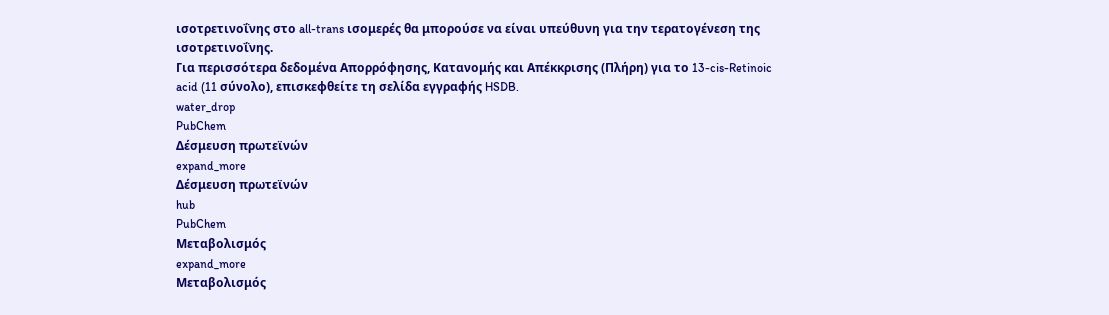ισοτρετινοΐνης στο all-trans ισομερές θα μπορούσε να είναι υπεύθυνη για την τερατογένεση της ισοτρετινοΐνης.
Για περισσότερα δεδομένα Απορρόφησης, Κατανομής και Απέκκρισης (Πλήρη) για το 13-cis-Retinoic acid (11 σύνολο), επισκεφθείτε τη σελίδα εγγραφής HSDB.
water_drop
PubChem
Δέσμευση πρωτεϊνών
expand_more
Δέσμευση πρωτεϊνών
hub
PubChem
Μεταβολισμός
expand_more
Μεταβολισμός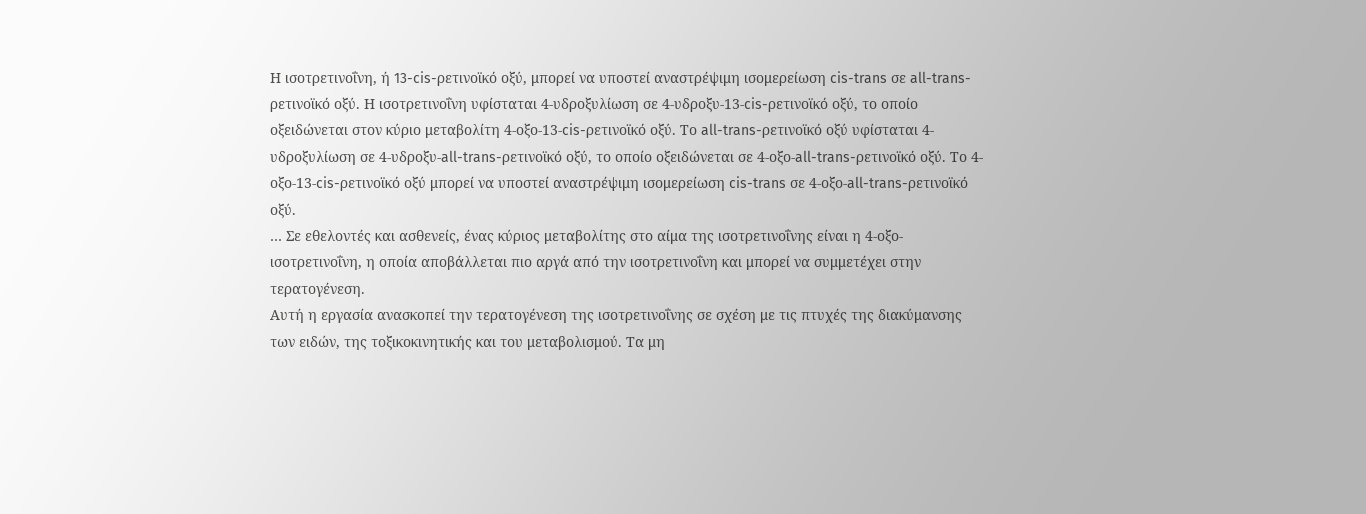Η ισοτρετινοΐνη, ή 13-cis-ρετινοϊκό οξύ, μπορεί να υποστεί αναστρέψιμη ισομερείωση cis-trans σε all-trans-ρετινοϊκό οξύ. Η ισοτρετινοΐνη υφίσταται 4-υδροξυλίωση σε 4-υδροξυ-13-cis-ρετινοϊκό οξύ, το οποίο οξειδώνεται στον κύριο μεταβολίτη 4-οξο-13-cis-ρετινοϊκό οξύ. Το all-trans-ρετινοϊκό οξύ υφίσταται 4-υδροξυλίωση σε 4-υδροξυ-all-trans-ρετινοϊκό οξύ, το οποίο οξειδώνεται σε 4-οξο-all-trans-ρετινοϊκό οξύ. Το 4-οξο-13-cis-ρετινοϊκό οξύ μπορεί να υποστεί αναστρέψιμη ισομερείωση cis-trans σε 4-οξο-all-trans-ρετινοϊκό οξύ.
… Σε εθελοντές και ασθενείς, ένας κύριος μεταβολίτης στο αίμα της ισοτρετινοΐνης είναι η 4-οξο-ισοτρετινοΐνη, η οποία αποβάλλεται πιο αργά από την ισοτρετινοΐνη και μπορεί να συμμετέχει στην τερατογένεση.
Αυτή η εργασία ανασκοπεί την τερατογένεση της ισοτρετινοΐνης σε σχέση με τις πτυχές της διακύμανσης των ειδών, της τοξικοκινητικής και του μεταβολισμού. Τα μη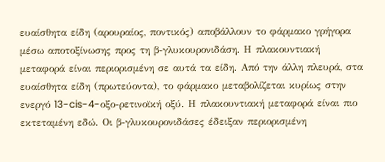ευαίσθητα είδη (αρουραίος, ποντικός) αποβάλλουν το φάρμακο γρήγορα μέσω αποτοξίνωσης προς τη β-γλυκουρονιδάση. Η πλακουντιακή μεταφορά είναι περιορισμένη σε αυτά τα είδη. Από την άλλη πλευρά, στα ευαίσθητα είδη (πρωτεύοντα), το φάρμακο μεταβολίζεται κυρίως στην ενεργό 13-cis-4-οξο-ρετινοϊκή οξύ. Η πλακουντιακή μεταφορά είναι πιο εκτεταμένη εδώ. Οι β-γλυκουρονιδάσες έδειξαν περιορισμένη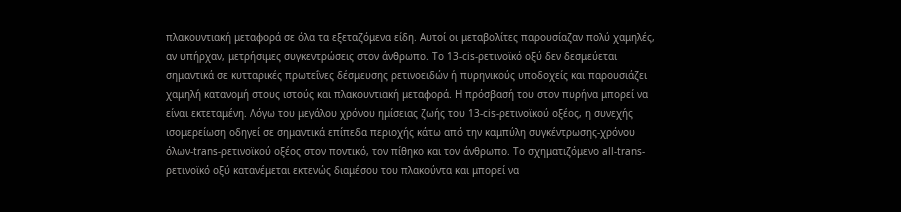πλακουντιακή μεταφορά σε όλα τα εξεταζόμενα είδη. Αυτοί οι μεταβολίτες παρουσίαζαν πολύ χαμηλές, αν υπήρχαν, μετρήσιμες συγκεντρώσεις στον άνθρωπο. Το 13-cis-ρετινοϊκό οξύ δεν δεσμεύεται σημαντικά σε κυτταρικές πρωτεΐνες δέσμευσης ρετινοειδών ή πυρηνικούς υποδοχείς και παρουσιάζει χαμηλή κατανομή στους ιστούς και πλακουντιακή μεταφορά. Η πρόσβασή του στον πυρήνα μπορεί να είναι εκτεταμένη. Λόγω του μεγάλου χρόνου ημίσειας ζωής του 13-cis-ρετινοϊκού οξέος, η συνεχής ισομερείωση οδηγεί σε σημαντικά επίπεδα περιοχής κάτω από την καμπύλη συγκέντρωσης-χρόνου όλων-trans-ρετινοϊκού οξέος στον ποντικό, τον πίθηκο και τον άνθρωπο. Το σχηματιζόμενο all-trans-ρετινοϊκό οξύ κατανέμεται εκτενώς διαμέσου του πλακούντα και μπορεί να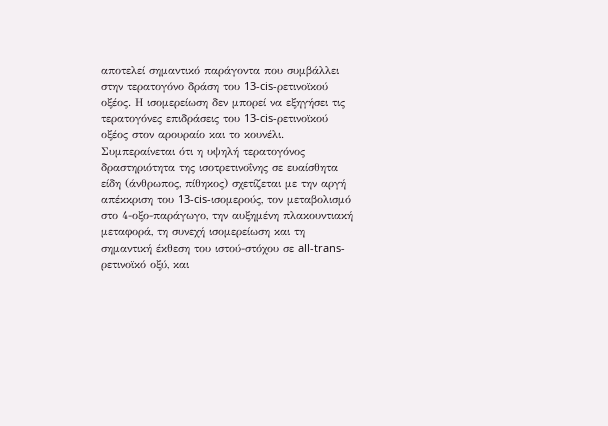αποτελεί σημαντικό παράγοντα που συμβάλλει στην τερατογόνο δράση του 13-cis-ρετινοϊκού οξέος. Η ισομερείωση δεν μπορεί να εξηγήσει τις τερατογόνες επιδράσεις του 13-cis-ρετινοϊκού οξέος στον αρουραίο και το κουνέλι. Συμπεραίνεται ότι η υψηλή τερατογόνος δραστηριότητα της ισοτρετινοΐνης σε ευαίσθητα είδη (άνθρωπος, πίθηκος) σχετίζεται με την αργή απέκκριση του 13-cis-ισομερούς, τον μεταβολισμό στο 4-οξο-παράγωγο, την αυξημένη πλακουντιακή μεταφορά, τη συνεχή ισομερείωση και τη σημαντική έκθεση του ιστού-στόχου σε all-trans-ρετινοϊκό οξύ, και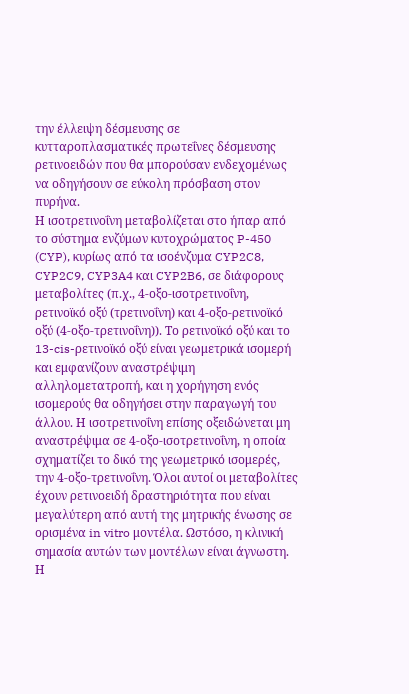την έλλειψη δέσμευσης σε κυτταροπλασματικές πρωτεΐνες δέσμευσης ρετινοειδών που θα μπορούσαν ενδεχομένως να οδηγήσουν σε εύκολη πρόσβαση στον πυρήνα.
Η ισοτρετινοΐνη μεταβολίζεται στο ήπαρ από το σύστημα ενζύμων κυτοχρώματος P-450 (CYP), κυρίως από τα ισοένζυμα CYP2C8, CYP2C9, CYP3A4 και CYP2B6, σε διάφορους μεταβολίτες (π.χ., 4-οξο-ισοτρετινοΐνη, ρετινοϊκό οξύ (τρετινοΐνη) και 4-οξο-ρετινοϊκό οξύ (4-οξο-τρετινοΐνη)). Το ρετινοϊκό οξύ και το 13-cis-ρετινοϊκό οξύ είναι γεωμετρικά ισομερή και εμφανίζουν αναστρέψιμη αλληλομετατροπή, και η χορήγηση ενός ισομερούς θα οδηγήσει στην παραγωγή του άλλου. Η ισοτρετινοΐνη επίσης οξειδώνεται μη αναστρέψιμα σε 4-οξο-ισοτρετινοΐνη, η οποία σχηματίζει το δικό της γεωμετρικό ισομερές, την 4-οξο-τρετινοΐνη. Όλοι αυτοί οι μεταβολίτες έχουν ρετινοειδή δραστηριότητα που είναι μεγαλύτερη από αυτή της μητρικής ένωσης σε ορισμένα in vitro μοντέλα. Ωστόσο, η κλινική σημασία αυτών των μοντέλων είναι άγνωστη. Η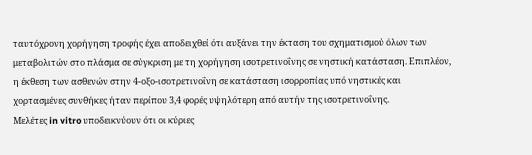ταυτόχρονη χορήγηση τροφής έχει αποδειχθεί ότι αυξάνει την έκταση του σχηματισμού όλων των μεταβολιτών στο πλάσμα σε σύγκριση με τη χορήγηση ισοτρετινοΐνης σε νηστική κατάσταση. Επιπλέον, η έκθεση των ασθενών στην 4-οξο-ισοτρετινοΐνη σε κατάσταση ισορροπίας υπό νηστικές και χορτασμένες συνθήκες ήταν περίπου 3,4 φορές υψηλότερη από αυτήν της ισοτρετινοΐνης.
Μελέτες in vitro υποδεικνύουν ότι οι κύριες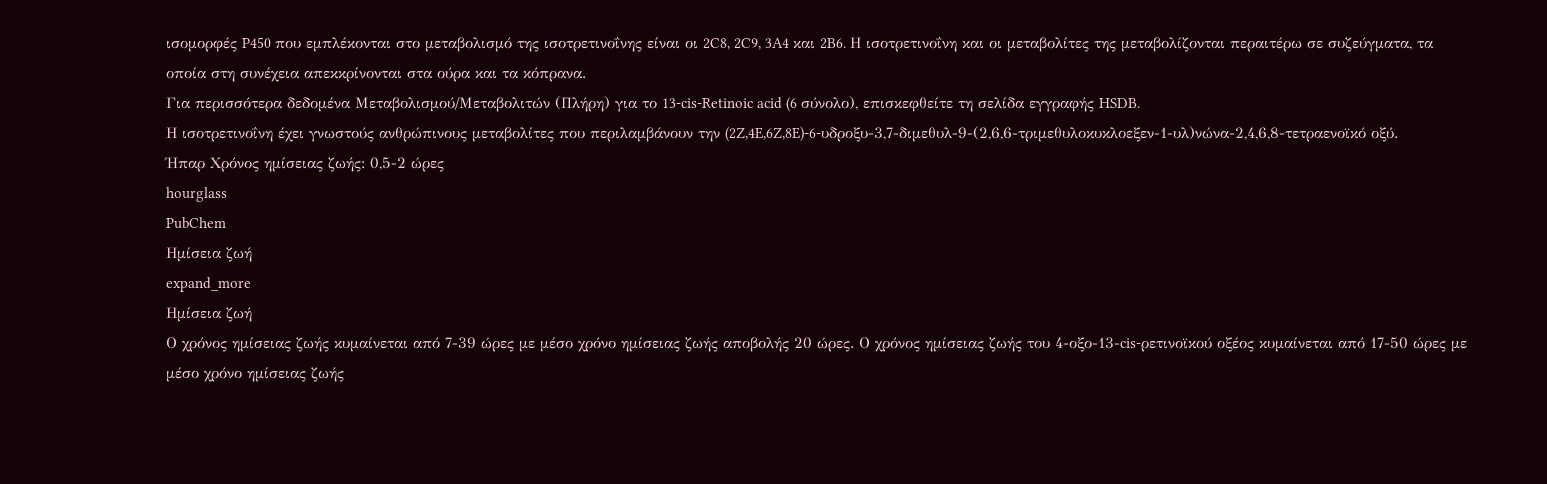ισομορφές P450 που εμπλέκονται στο μεταβολισμό της ισοτρετινοΐνης είναι οι 2C8, 2C9, 3A4 και 2B6. Η ισοτρετινοΐνη και οι μεταβολίτες της μεταβολίζονται περαιτέρω σε συζεύγματα, τα οποία στη συνέχεια απεκκρίνονται στα ούρα και τα κόπρανα.
Για περισσότερα δεδομένα Μεταβολισμού/Μεταβολιτών (Πλήρη) για το 13-cis-Retinoic acid (6 σύνολο), επισκεφθείτε τη σελίδα εγγραφής HSDB.
Η ισοτρετινοΐνη έχει γνωστούς ανθρώπινους μεταβολίτες που περιλαμβάνουν την (2Z,4E,6Z,8E)-6-υδροξυ-3,7-διμεθυλ-9-(2,6,6-τριμεθυλοκυκλοεξεν-1-υλ)νώνα-2,4,6,8-τετραενοϊκό οξύ.
Ήπαρ Χρόνος ημίσειας ζωής: 0,5-2 ώρες
hourglass
PubChem
Ημίσεια ζωή
expand_more
Ημίσεια ζωή
Ο χρόνος ημίσειας ζωής κυμαίνεται από 7-39 ώρες με μέσο χρόνο ημίσειας ζωής αποβολής 20 ώρες. Ο χρόνος ημίσειας ζωής του 4-οξο-13-cis-ρετινοϊκού οξέος κυμαίνεται από 17-50 ώρες με μέσο χρόνο ημίσειας ζωής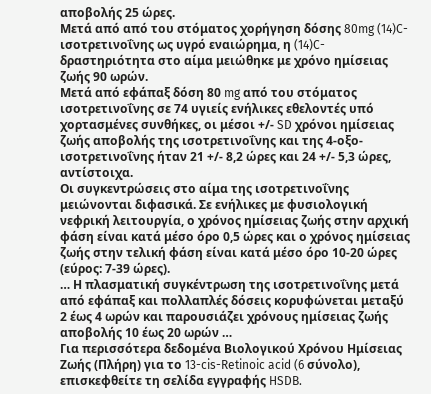αποβολής 25 ώρες.
Μετά από από του στόματος χορήγηση δόσης 80mg (14)C-ισοτρετινοΐνης ως υγρό εναιώρημα, η (14)C-δραστηριότητα στο αίμα μειώθηκε με χρόνο ημίσειας ζωής 90 ωρών.
Μετά από εφάπαξ δόση 80 mg από του στόματος ισοτρετινοΐνης σε 74 υγιείς ενήλικες εθελοντές υπό χορτασμένες συνθήκες, οι μέσοι +/- SD χρόνοι ημίσειας ζωής αποβολής της ισοτρετινοΐνης και της 4-οξο-ισοτρετινοΐνης ήταν 21 +/- 8,2 ώρες και 24 +/- 5,3 ώρες, αντίστοιχα.
Οι συγκεντρώσεις στο αίμα της ισοτρετινοΐνης μειώνονται διφασικά. Σε ενήλικες με φυσιολογική νεφρική λειτουργία, ο χρόνος ημίσειας ζωής στην αρχική φάση είναι κατά μέσο όρο 0,5 ώρες και ο χρόνος ημίσειας ζωής στην τελική φάση είναι κατά μέσο όρο 10-20 ώρες (εύρος: 7-39 ώρες).
… Η πλασματική συγκέντρωση της ισοτρετινοΐνης μετά από εφάπαξ και πολλαπλές δόσεις κορυφώνεται μεταξύ 2 έως 4 ωρών και παρουσιάζει χρόνους ημίσειας ζωής αποβολής 10 έως 20 ωρών …
Για περισσότερα δεδομένα Βιολογικού Χρόνου Ημίσειας Ζωής (Πλήρη) για το 13-cis-Retinoic acid (6 σύνολο), επισκεφθείτε τη σελίδα εγγραφής HSDB.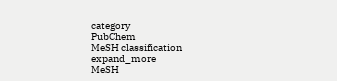category
PubChem
MeSH classification
expand_more
MeSH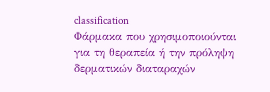classification
Φάρμακα που χρησιμοποιούνται για τη θεραπεία ή την πρόληψη δερματικών διαταραχών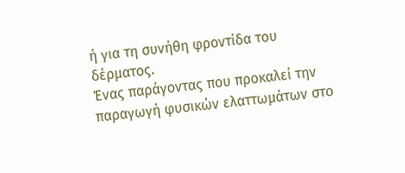ή για τη συνήθη φροντίδα του δέρματος.
Ένας παράγοντας που προκαλεί την παραγωγή φυσικών ελαττωμάτων στο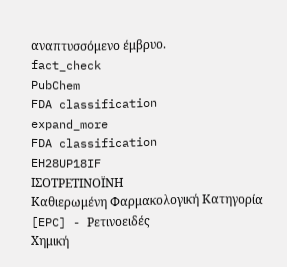αναπτυσσόμενο έμβρυο.
fact_check
PubChem
FDA classification
expand_more
FDA classification
EH28UP18IF
ΙΣΟΤΡΕΤΙΝΟΪΝΗ
Καθιερωμένη Φαρμακολογική Κατηγορία [EPC] - Ρετινοειδές
Χημική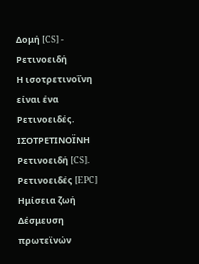Δομή [CS] - Ρετινοειδή
Η ισοτρετινοΐνη είναι ένα Ρετινοειδές.
ΙΣΟΤΡΕΤΙΝΟΪΝΗ
Ρετινοειδή [CS]. Ρετινοειδές [EPC]
Ημίσεια ζωή
Δέσμευση πρωτεϊνών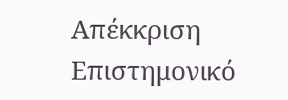Απέκκριση
Επιστημονικό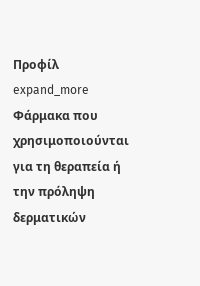Προφίλ
expand_more
Φάρμακα που χρησιμοποιούνται για τη θεραπεία ή την πρόληψη δερματικών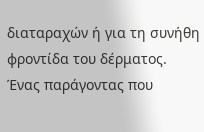διαταραχών ή για τη συνήθη φροντίδα του δέρματος.
Ένας παράγοντας που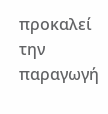προκαλεί την παραγωγή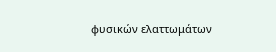φυσικών ελαττωμάτων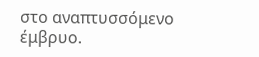στο αναπτυσσόμενο έμβρυο.